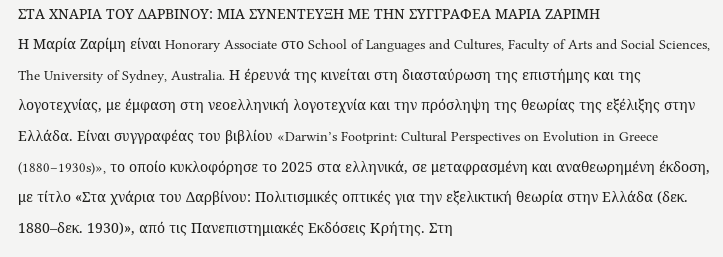ΣΤΑ ΧΝΑΡΙΑ ΤΟΥ ΔΑΡΒΙΝΟΥ: ΜΙΑ ΣΥΝΕΝΤΕΥΞΗ ΜΕ ΤΗΝ ΣΥΓΓΡΑΦΕΑ ΜΑΡΙΑ ΖΑΡΙΜΗ
Η Μαρία Ζαρίμη είναι Honorary Associate στο School of Languages and Cultures, Faculty of Arts and Social Sciences, The University of Sydney, Australia. Η έρευνά της κινείται στη διασταύρωση της επιστήμης και της λογοτεχνίας, με έμφαση στη νεοελληνική λογοτεχνία και την πρόσληψη της θεωρίας της εξέλιξης στην Ελλάδα. Είναι συγγραφέας του βιβλίου «Darwin’s Footprint: Cultural Perspectives on Evolution in Greece (1880–1930s)», το οποίο κυκλοφόρησε το 2025 στα ελληνικά, σε μεταφρασμένη και αναθεωρημένη έκδοση, με τίτλο «Στα χνάρια του Δαρβίνου: Πολιτισμικές οπτικές για την εξελικτική θεωρία στην Ελλάδα (δεκ. 1880–δεκ. 1930)», από τις Πανεπιστημιακές Εκδόσεις Κρήτης. Στη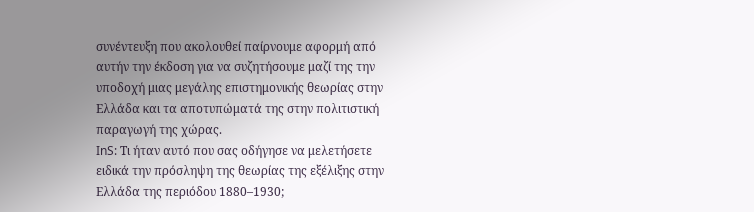συνέντευξη που ακολουθεί παίρνουμε αφορμή από αυτήν την έκδοση για να συζητήσουμε μαζί της την υποδοχή μιας μεγάλης επιστημονικής θεωρίας στην Ελλάδα και τα αποτυπώματά της στην πολιτιστική παραγωγή της χώρας.
InS: Τι ήταν αυτό που σας οδήγησε να μελετήσετε ειδικά την πρόσληψη της θεωρίας της εξέλιξης στην Ελλάδα της περιόδου 1880–1930;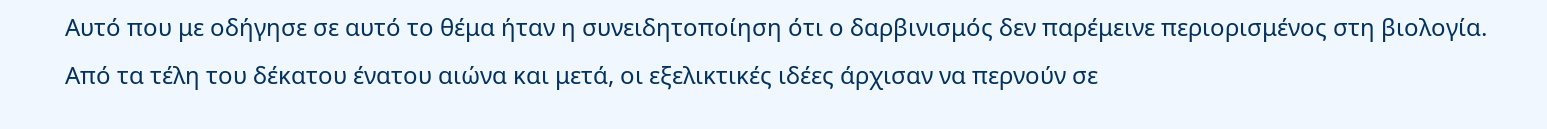Αυτό που με οδήγησε σε αυτό το θέμα ήταν η συνειδητοποίηση ότι ο δαρβινισμός δεν παρέμεινε περιορισμένος στη βιολογία. Από τα τέλη του δέκατου ένατου αιώνα και μετά, οι εξελικτικές ιδέες άρχισαν να περνούν σε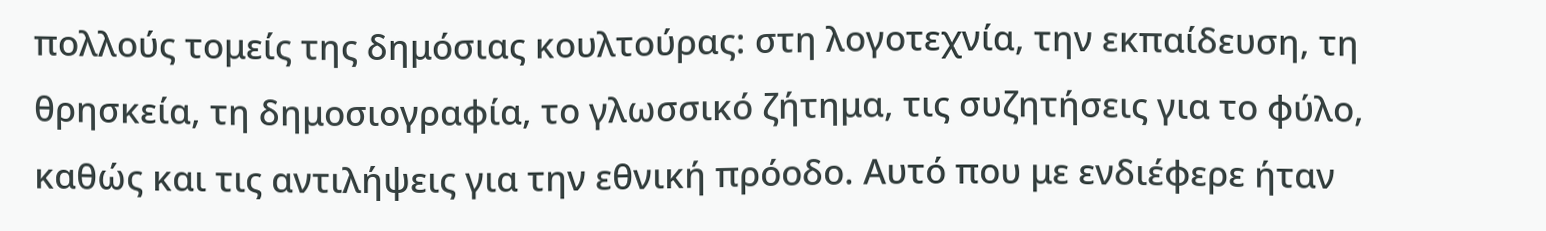πολλούς τομείς της δημόσιας κουλτούρας: στη λογοτεχνία, την εκπαίδευση, τη θρησκεία, τη δημοσιογραφία, το γλωσσικό ζήτημα, τις συζητήσεις για το φύλο, καθώς και τις αντιλήψεις για την εθνική πρόοδο. Αυτό που με ενδιέφερε ήταν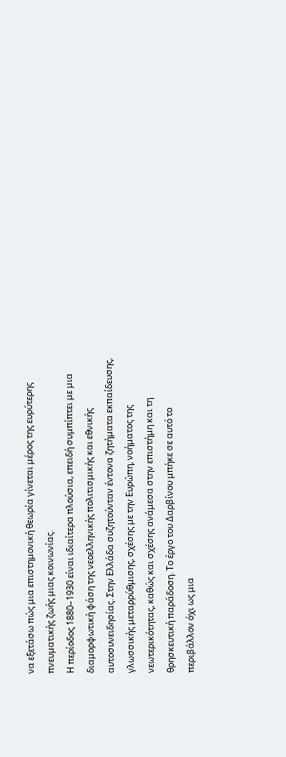να εξετάσω πώς μια επιστημονική θεωρία γίνεται μέρος της ευρύτερης πνευματικής ζωής μιας κοινωνίας.
Η περίοδος 1880–1930 είναι ιδιαίτερα πλούσια, επειδή συμπίπτει με μια διαμορφωτική φάση της νεοελληνικής πολιτισμικής και εθνικής αυτοσυνειδησίας. Στην Ελλάδα συζητούνταν έντονα ζητήματα εκπαίδευσης, γλωσσικής μεταρρύθμισης, σχέσης με την Ευρώπη, νοήματος της νεωτερικότητας, καθώς και σχέσης ανάμεσα στην επιστήμη και τη θρησκευτική παράδοση. Το έργο του Δαρβίνου μπήκε σε αυτό το περιβάλλον όχι ως μια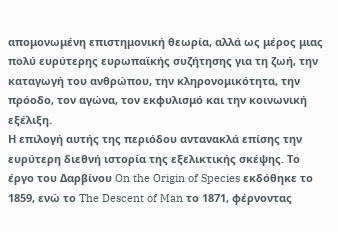απομονωμένη επιστημονική θεωρία, αλλά ως μέρος μιας πολύ ευρύτερης ευρωπαϊκής συζήτησης για τη ζωή, την καταγωγή του ανθρώπου, την κληρονομικότητα, την πρόοδο, τον αγώνα, τον εκφυλισμό και την κοινωνική εξέλιξη.
Η επιλογή αυτής της περιόδου αντανακλά επίσης την ευρύτερη διεθνή ιστορία της εξελικτικής σκέψης. Το έργο του Δαρβίνου On the Origin of Species εκδόθηκε το 1859, ενώ το The Descent of Man το 1871, φέρνοντας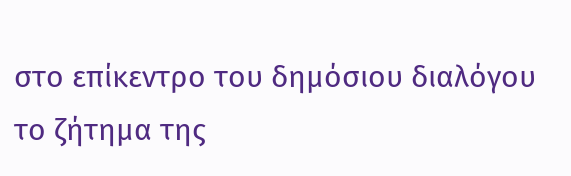στο επίκεντρο του δημόσιου διαλόγου το ζήτημα της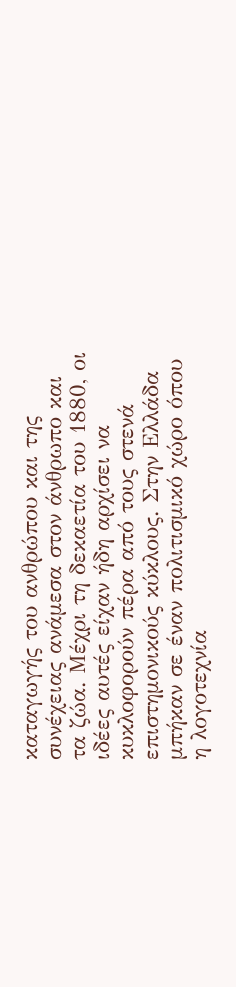καταγωγής του ανθρώπου και της συνέχειας ανάμεσα στον άνθρωπο και τα ζώα. Μέχρι τη δεκαετία του 1880, οι ιδέες αυτές είχαν ήδη αρχίσει να κυκλοφορούν πέρα από τους στενά επιστημονικούς κύκλους. Στην Ελλάδα μπήκαν σε έναν πολιτισμικό χώρο όπου η λογοτεχνία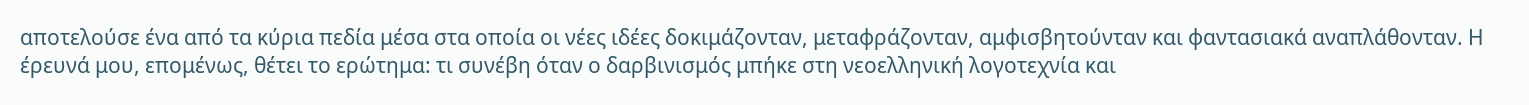αποτελούσε ένα από τα κύρια πεδία μέσα στα οποία οι νέες ιδέες δοκιμάζονταν, μεταφράζονταν, αμφισβητούνταν και φαντασιακά αναπλάθονταν. Η έρευνά μου, επομένως, θέτει το ερώτημα: τι συνέβη όταν ο δαρβινισμός μπήκε στη νεοελληνική λογοτεχνία και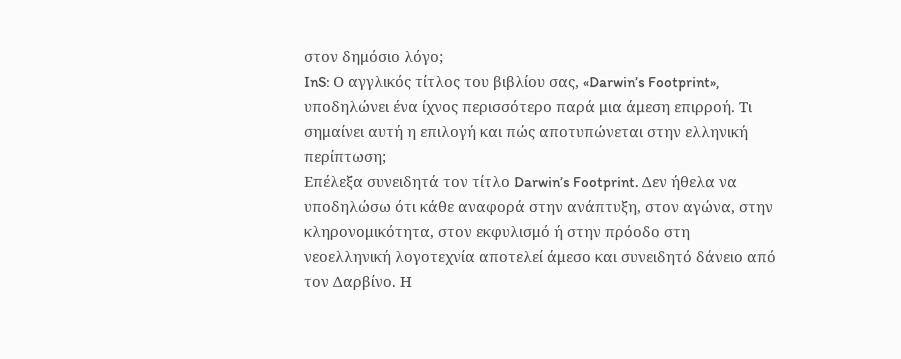στον δημόσιο λόγο;
InS: Ο αγγλικός τίτλος του βιβλίου σας, «Darwin’s Footprint», υποδηλώνει ένα ίχνος περισσότερο παρά μια άμεση επιρροή. Τι σημαίνει αυτή η επιλογή και πώς αποτυπώνεται στην ελληνική περίπτωση;
Επέλεξα συνειδητά τον τίτλο Darwin’s Footprint. Δεν ήθελα να υποδηλώσω ότι κάθε αναφορά στην ανάπτυξη, στον αγώνα, στην κληρονομικότητα, στον εκφυλισμό ή στην πρόοδο στη νεοελληνική λογοτεχνία αποτελεί άμεσο και συνειδητό δάνειο από τον Δαρβίνο. Η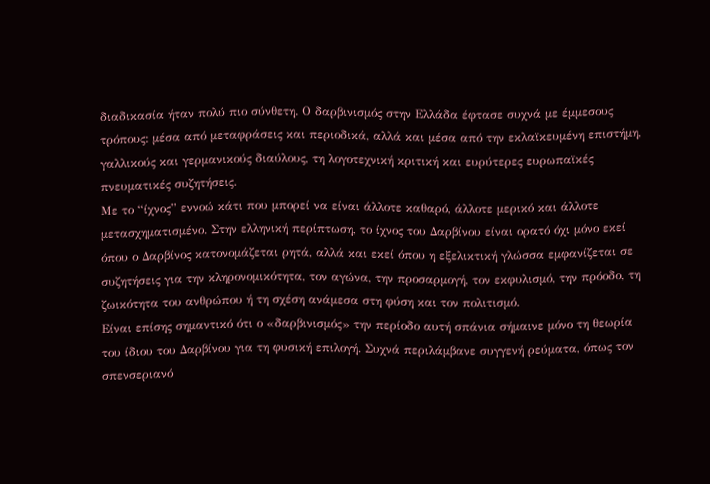διαδικασία ήταν πολύ πιο σύνθετη. Ο δαρβινισμός στην Ελλάδα έφτασε συχνά με έμμεσους τρόπους: μέσα από μεταφράσεις και περιοδικά, αλλά και μέσα από την εκλαϊκευμένη επιστήμη, γαλλικούς και γερμανικούς διαύλους, τη λογοτεχνική κριτική και ευρύτερες ευρωπαϊκές πνευματικές συζητήσεις.
Με το “ίχνος” εννοώ κάτι που μπορεί να είναι άλλοτε καθαρό, άλλοτε μερικό και άλλοτε μετασχηματισμένο. Στην ελληνική περίπτωση, το ίχνος του Δαρβίνου είναι ορατό όχι μόνο εκεί όπου ο Δαρβίνος κατονομάζεται ρητά, αλλά και εκεί όπου η εξελικτική γλώσσα εμφανίζεται σε συζητήσεις για την κληρονομικότητα, τον αγώνα, την προσαρμογή, τον εκφυλισμό, την πρόοδο, τη ζωικότητα του ανθρώπου ή τη σχέση ανάμεσα στη φύση και τον πολιτισμό.
Είναι επίσης σημαντικό ότι ο «δαρβινισμός» την περίοδο αυτή σπάνια σήμαινε μόνο τη θεωρία του ίδιου του Δαρβίνου για τη φυσική επιλογή. Συχνά περιλάμβανε συγγενή ρεύματα, όπως τον σπενσεριανό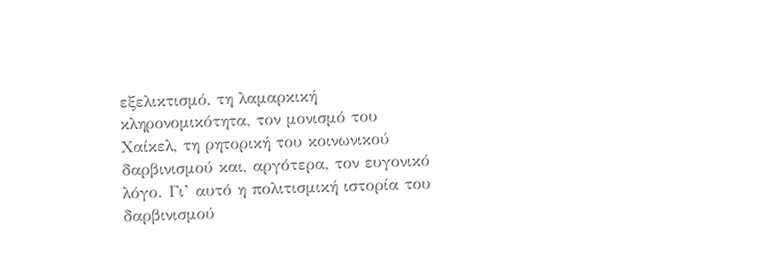εξελικτισμό, τη λαμαρκική κληρονομικότητα, τον μονισμό του Χαίκελ, τη ρητορική του κοινωνικού δαρβινισμού και, αργότερα, τον ευγονικό λόγο. Γι’ αυτό η πολιτισμική ιστορία του δαρβινισμού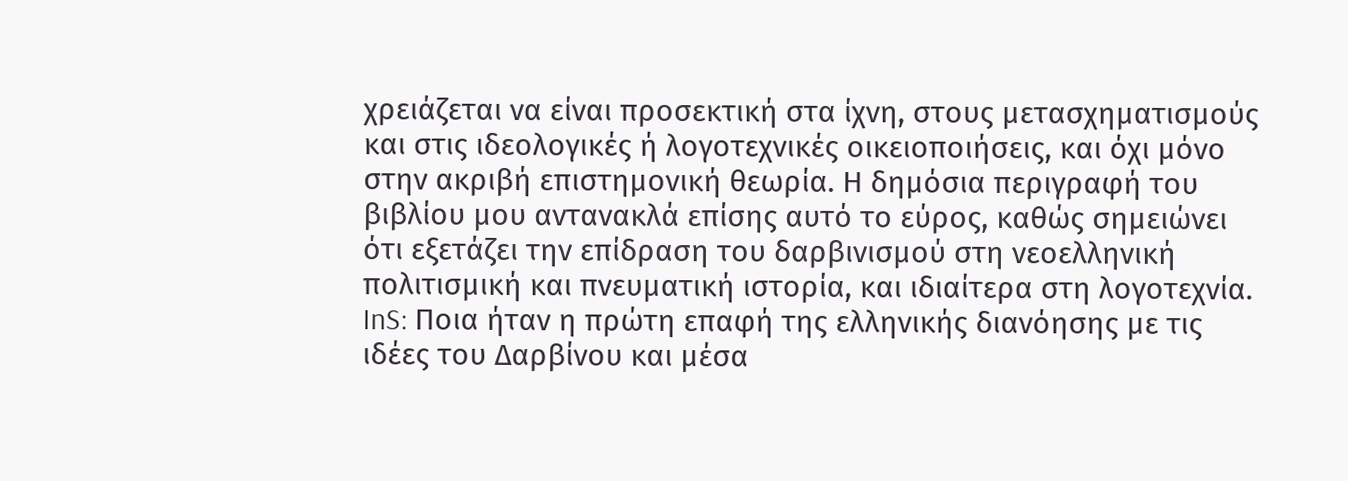χρειάζεται να είναι προσεκτική στα ίχνη, στους μετασχηματισμούς και στις ιδεολογικές ή λογοτεχνικές οικειοποιήσεις, και όχι μόνο στην ακριβή επιστημονική θεωρία. Η δημόσια περιγραφή του βιβλίου μου αντανακλά επίσης αυτό το εύρος, καθώς σημειώνει ότι εξετάζει την επίδραση του δαρβινισμού στη νεοελληνική πολιτισμική και πνευματική ιστορία, και ιδιαίτερα στη λογοτεχνία.
InS: Ποια ήταν η πρώτη επαφή της ελληνικής διανόησης με τις ιδέες του Δαρβίνου και μέσα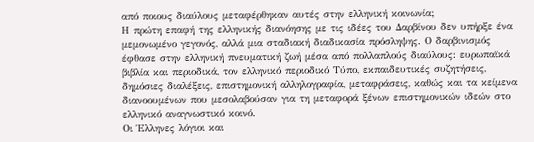από ποιους διαύλους μεταφέρθηκαν αυτές στην ελληνική κοινωνία;
Η πρώτη επαφή της ελληνικής διανόησης με τις ιδέες του Δαρβίνου δεν υπήρξε ένα μεμονωμένο γεγονός, αλλά μια σταδιακή διαδικασία πρόσληψης. Ο δαρβινισμός έφθασε στην ελληνική πνευματική ζωή μέσα από πολλαπλούς διαύλους: ευρωπαϊκά βιβλία και περιοδικά, τον ελληνικό περιοδικό Τύπο, εκπαιδευτικές συζητήσεις, δημόσιες διαλέξεις, επιστημονική αλληλογραφία, μεταφράσεις, καθώς και τα κείμενα διανοουμένων που μεσολαβούσαν για τη μεταφορά ξένων επιστημονικών ιδεών στο ελληνικό αναγνωστικό κοινό.
Οι Έλληνες λόγιοι και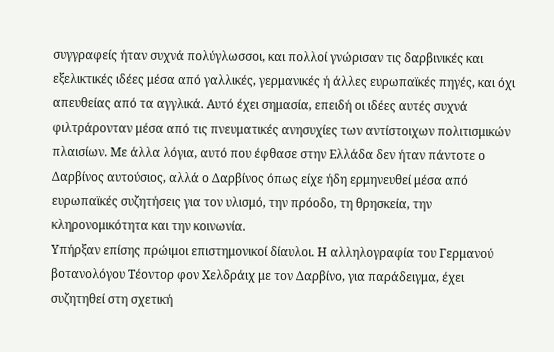συγγραφείς ήταν συχνά πολύγλωσσοι, και πολλοί γνώρισαν τις δαρβινικές και εξελικτικές ιδέες μέσα από γαλλικές, γερμανικές ή άλλες ευρωπαϊκές πηγές, και όχι απευθείας από τα αγγλικά. Αυτό έχει σημασία, επειδή οι ιδέες αυτές συχνά φιλτράρονταν μέσα από τις πνευματικές ανησυχίες των αντίστοιχων πολιτισμικών πλαισίων. Με άλλα λόγια, αυτό που έφθασε στην Ελλάδα δεν ήταν πάντοτε ο Δαρβίνος αυτούσιος, αλλά ο Δαρβίνος όπως είχε ήδη ερμηνευθεί μέσα από ευρωπαϊκές συζητήσεις για τον υλισμό, την πρόοδο, τη θρησκεία, την κληρονομικότητα και την κοινωνία.
Υπήρξαν επίσης πρώιμοι επιστημονικοί δίαυλοι. Η αλληλογραφία του Γερμανού βοτανολόγου Τέοντορ φον Χελδράιχ με τον Δαρβίνο, για παράδειγμα, έχει συζητηθεί στη σχετική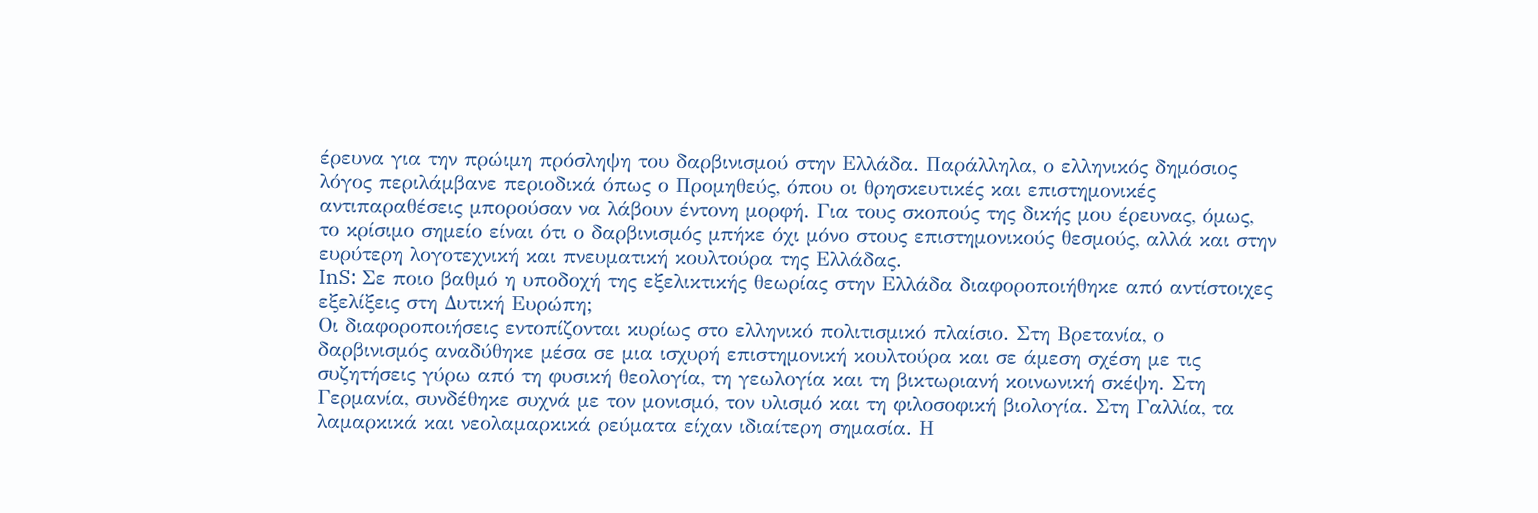έρευνα για την πρώιμη πρόσληψη του δαρβινισμού στην Ελλάδα. Παράλληλα, ο ελληνικός δημόσιος λόγος περιλάμβανε περιοδικά όπως ο Προμηθεύς, όπου οι θρησκευτικές και επιστημονικές αντιπαραθέσεις μπορούσαν να λάβουν έντονη μορφή. Για τους σκοπούς της δικής μου έρευνας, όμως, το κρίσιμο σημείο είναι ότι ο δαρβινισμός μπήκε όχι μόνο στους επιστημονικούς θεσμούς, αλλά και στην ευρύτερη λογοτεχνική και πνευματική κουλτούρα της Ελλάδας.
InS: Σε ποιο βαθμό η υποδοχή της εξελικτικής θεωρίας στην Ελλάδα διαφοροποιήθηκε από αντίστοιχες εξελίξεις στη Δυτική Ευρώπη;
Οι διαφοροποιήσεις εντοπίζονται κυρίως στο ελληνικό πολιτισμικό πλαίσιο. Στη Βρετανία, ο δαρβινισμός αναδύθηκε μέσα σε μια ισχυρή επιστημονική κουλτούρα και σε άμεση σχέση με τις συζητήσεις γύρω από τη φυσική θεολογία, τη γεωλογία και τη βικτωριανή κοινωνική σκέψη. Στη Γερμανία, συνδέθηκε συχνά με τον μονισμό, τον υλισμό και τη φιλοσοφική βιολογία. Στη Γαλλία, τα λαμαρκικά και νεολαμαρκικά ρεύματα είχαν ιδιαίτερη σημασία. Η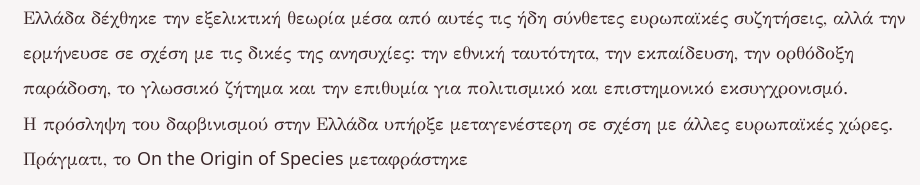Ελλάδα δέχθηκε την εξελικτική θεωρία μέσα από αυτές τις ήδη σύνθετες ευρωπαϊκές συζητήσεις, αλλά την ερμήνευσε σε σχέση με τις δικές της ανησυχίες: την εθνική ταυτότητα, την εκπαίδευση, την ορθόδοξη παράδοση, το γλωσσικό ζήτημα και την επιθυμία για πολιτισμικό και επιστημονικό εκσυγχρονισμό.
Η πρόσληψη του δαρβινισμού στην Ελλάδα υπήρξε μεταγενέστερη σε σχέση με άλλες ευρωπαϊκές χώρες. Πράγματι, το On the Origin of Species μεταφράστηκε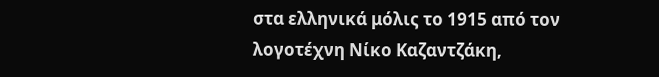στα ελληνικά μόλις το 1915 από τον λογοτέχνη Νίκο Καζαντζάκη,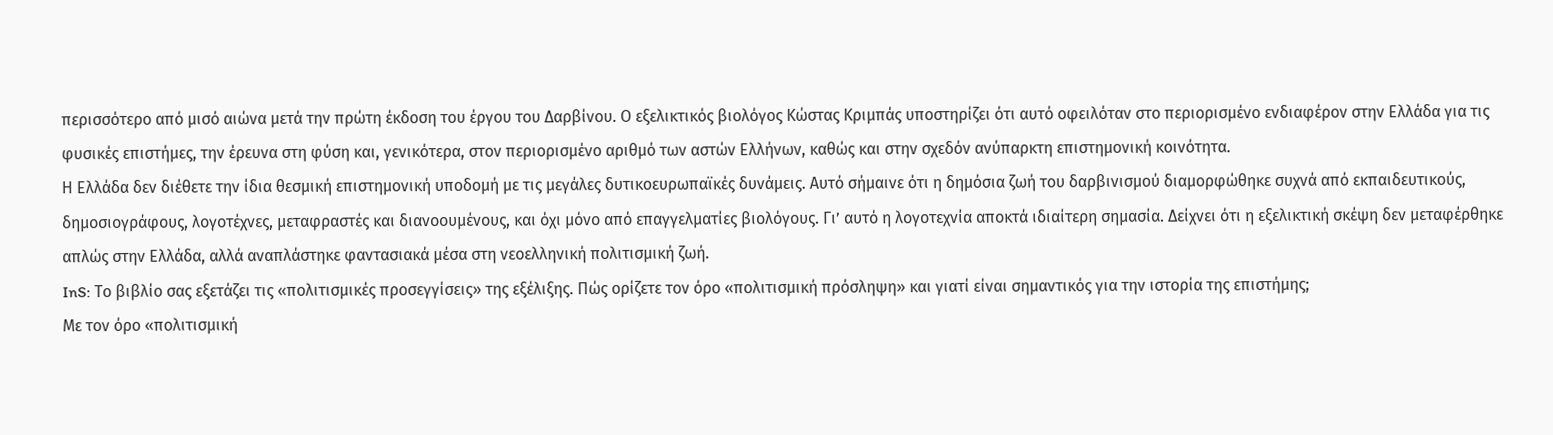περισσότερο από μισό αιώνα μετά την πρώτη έκδοση του έργου του Δαρβίνου. Ο εξελικτικός βιολόγος Κώστας Κριμπάς υποστηρίζει ότι αυτό οφειλόταν στο περιορισμένο ενδιαφέρον στην Ελλάδα για τις φυσικές επιστήμες, την έρευνα στη φύση και, γενικότερα, στον περιορισμένο αριθμό των αστών Ελλήνων, καθώς και στην σχεδόν ανύπαρκτη επιστημονική κοινότητα.
Η Ελλάδα δεν διέθετε την ίδια θεσμική επιστημονική υποδομή με τις μεγάλες δυτικοευρωπαϊκές δυνάμεις. Αυτό σήμαινε ότι η δημόσια ζωή του δαρβινισμού διαμορφώθηκε συχνά από εκπαιδευτικούς, δημοσιογράφους, λογοτέχνες, μεταφραστές και διανοουμένους, και όχι μόνο από επαγγελματίες βιολόγους. Γι’ αυτό η λογοτεχνία αποκτά ιδιαίτερη σημασία. Δείχνει ότι η εξελικτική σκέψη δεν μεταφέρθηκε απλώς στην Ελλάδα, αλλά αναπλάστηκε φαντασιακά μέσα στη νεοελληνική πολιτισμική ζωή.
InS: Το βιβλίο σας εξετάζει τις «πολιτισμικές προσεγγίσεις» της εξέλιξης. Πώς ορίζετε τον όρο «πολιτισμική πρόσληψη» και γιατί είναι σημαντικός για την ιστορία της επιστήμης;
Με τον όρο «πολιτισμική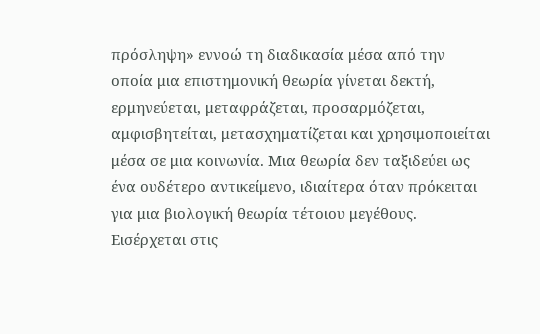πρόσληψη» εννοώ τη διαδικασία μέσα από την οποία μια επιστημονική θεωρία γίνεται δεκτή, ερμηνεύεται, μεταφράζεται, προσαρμόζεται, αμφισβητείται, μετασχηματίζεται και χρησιμοποιείται μέσα σε μια κοινωνία. Μια θεωρία δεν ταξιδεύει ως ένα ουδέτερο αντικείμενο, ιδιαίτερα όταν πρόκειται για μια βιολογική θεωρία τέτοιου μεγέθους. Εισέρχεται στις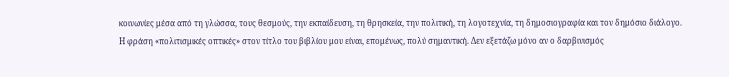κοινωνίες μέσα από τη γλώσσα, τους θεσμούς, την εκπαίδευση, τη θρησκεία, την πολιτική, τη λογοτεχνία, τη δημοσιογραφία και τον δημόσιο διάλογο.
Η φράση «πολιτισμικές οπτικές» στον τίτλο του βιβλίου μου είναι, επομένως, πολύ σημαντική. Δεν εξετάζω μόνο αν ο δαρβινισμός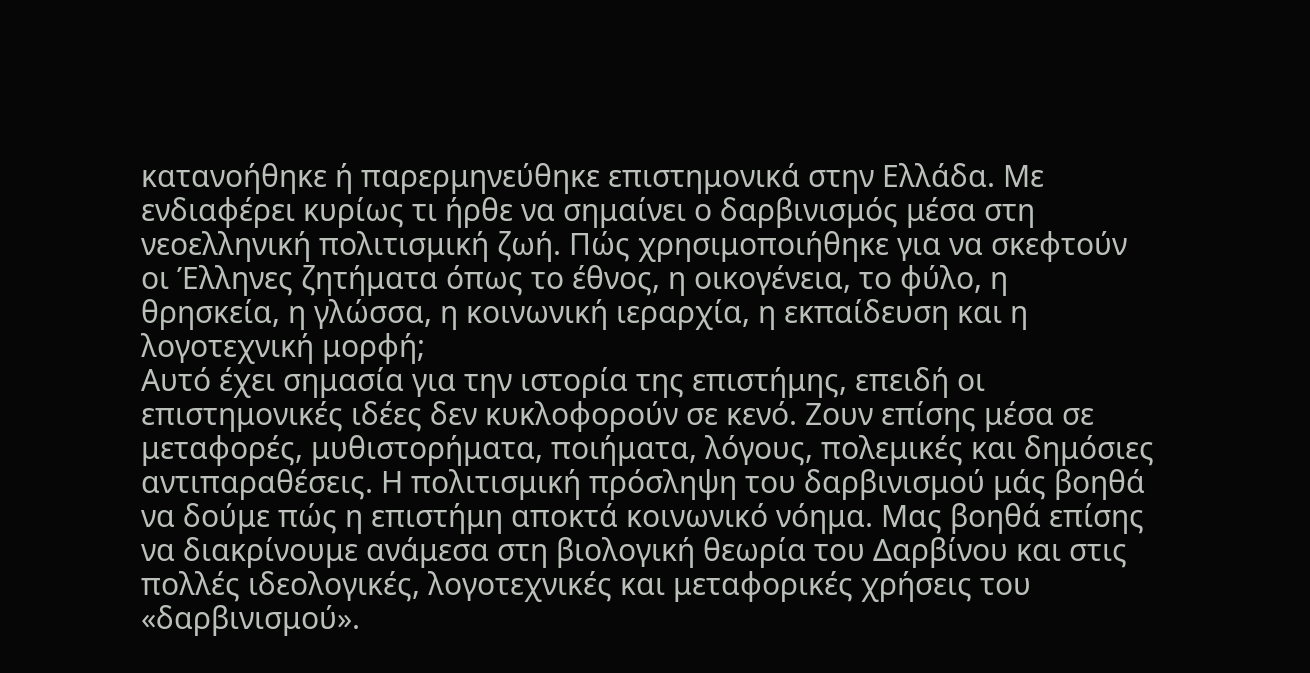κατανοήθηκε ή παρερμηνεύθηκε επιστημονικά στην Ελλάδα. Με ενδιαφέρει κυρίως τι ήρθε να σημαίνει ο δαρβινισμός μέσα στη νεοελληνική πολιτισμική ζωή. Πώς χρησιμοποιήθηκε για να σκεφτούν οι Έλληνες ζητήματα όπως το έθνος, η οικογένεια, το φύλο, η θρησκεία, η γλώσσα, η κοινωνική ιεραρχία, η εκπαίδευση και η λογοτεχνική μορφή;
Αυτό έχει σημασία για την ιστορία της επιστήμης, επειδή οι επιστημονικές ιδέες δεν κυκλοφορούν σε κενό. Ζουν επίσης μέσα σε μεταφορές, μυθιστορήματα, ποιήματα, λόγους, πολεμικές και δημόσιες αντιπαραθέσεις. Η πολιτισμική πρόσληψη του δαρβινισμού μάς βοηθά να δούμε πώς η επιστήμη αποκτά κοινωνικό νόημα. Μας βοηθά επίσης να διακρίνουμε ανάμεσα στη βιολογική θεωρία του Δαρβίνου και στις πολλές ιδεολογικές, λογοτεχνικές και μεταφορικές χρήσεις του «δαρβινισμού».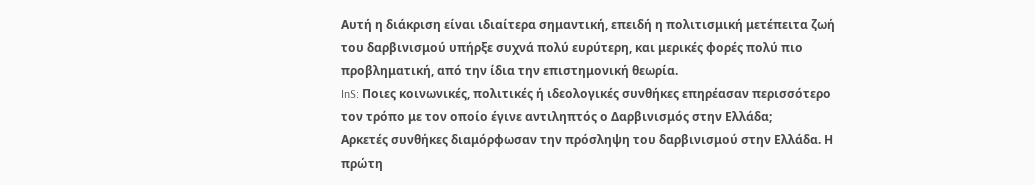Αυτή η διάκριση είναι ιδιαίτερα σημαντική, επειδή η πολιτισμική μετέπειτα ζωή του δαρβινισμού υπήρξε συχνά πολύ ευρύτερη, και μερικές φορές πολύ πιο προβληματική, από την ίδια την επιστημονική θεωρία.
InS: Ποιες κοινωνικές, πολιτικές ή ιδεολογικές συνθήκες επηρέασαν περισσότερο τον τρόπο με τον οποίο έγινε αντιληπτός ο Δαρβινισμός στην Ελλάδα;
Αρκετές συνθήκες διαμόρφωσαν την πρόσληψη του δαρβινισμού στην Ελλάδα. Η πρώτη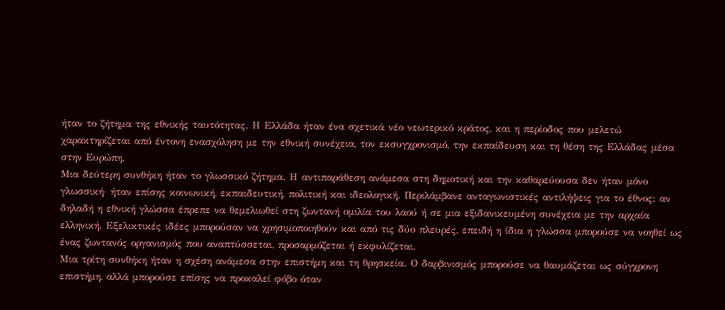ήταν το ζήτημα της εθνικής ταυτότητας. Η Ελλάδα ήταν ένα σχετικά νέο νεωτερικό κράτος, και η περίοδος που μελετώ χαρακτηρίζεται από έντονη ενασχόληση με την εθνική συνέχεια, τον εκσυγχρονισμό, την εκπαίδευση και τη θέση της Ελλάδας μέσα στην Ευρώπη.
Μια δεύτερη συνθήκη ήταν το γλωσσικό ζήτημα. Η αντιπαράθεση ανάμεσα στη δημοτική και την καθαρεύουσα δεν ήταν μόνο γλωσσική· ήταν επίσης κοινωνική, εκπαιδευτική, πολιτική και ιδεολογική. Περιλάμβανε ανταγωνιστικές αντιλήψεις για το έθνος: αν δηλαδή η εθνική γλώσσα έπρεπε να θεμελιωθεί στη ζωντανή ομιλία του λαού ή σε μια εξιδανικευμένη συνέχεια με την αρχαία ελληνική. Εξελικτικές ιδέες μπορούσαν να χρησιμοποιηθούν και από τις δύο πλευρές, επειδή η ίδια η γλώσσα μπορούσε να νοηθεί ως ένας ζωντανός οργανισμός που αναπτύσσεται, προσαρμόζεται ή εκφυλίζεται.
Μια τρίτη συνθήκη ήταν η σχέση ανάμεσα στην επιστήμη και τη θρησκεία. Ο δαρβινισμός μπορούσε να θαυμάζεται ως σύγχρονη επιστήμη, αλλά μπορούσε επίσης να προκαλεί φόβο όταν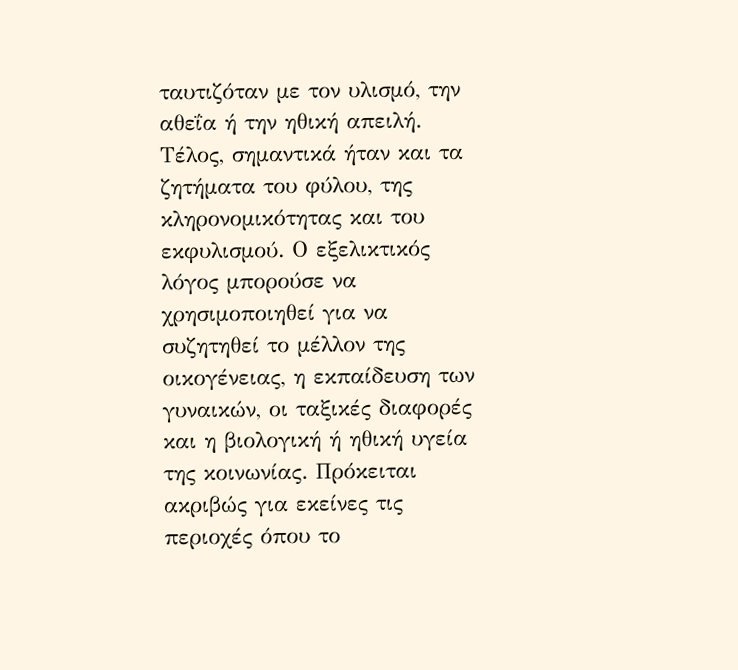ταυτιζόταν με τον υλισμό, την αθεΐα ή την ηθική απειλή. Τέλος, σημαντικά ήταν και τα ζητήματα του φύλου, της κληρονομικότητας και του εκφυλισμού. Ο εξελικτικός λόγος μπορούσε να χρησιμοποιηθεί για να συζητηθεί το μέλλον της οικογένειας, η εκπαίδευση των γυναικών, οι ταξικές διαφορές και η βιολογική ή ηθική υγεία της κοινωνίας. Πρόκειται ακριβώς για εκείνες τις περιοχές όπου το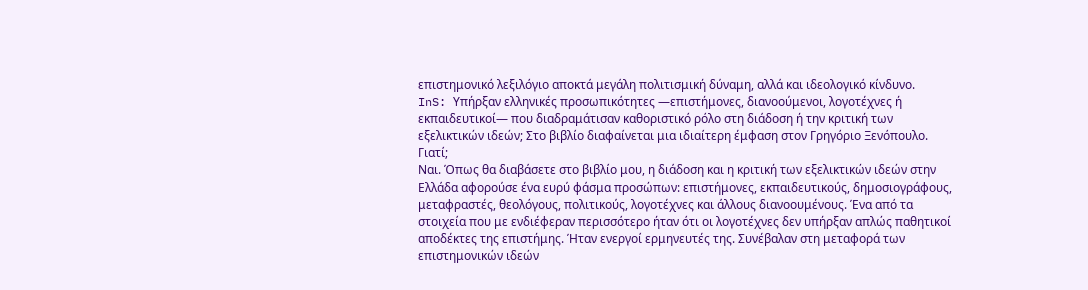επιστημονικό λεξιλόγιο αποκτά μεγάλη πολιτισμική δύναμη, αλλά και ιδεολογικό κίνδυνο.
InS: Υπήρξαν ελληνικές προσωπικότητες —επιστήμονες, διανοούμενοι, λογοτέχνες ή εκπαιδευτικοί— που διαδραμάτισαν καθοριστικό ρόλο στη διάδοση ή την κριτική των εξελικτικών ιδεών; Στο βιβλίο διαφαίνεται μια ιδιαίτερη έμφαση στον Γρηγόριο Ξενόπουλο. Γιατί;
Ναι. Όπως θα διαβάσετε στο βιβλίο μου, η διάδοση και η κριτική των εξελικτικών ιδεών στην Ελλάδα αφορούσε ένα ευρύ φάσμα προσώπων: επιστήμονες, εκπαιδευτικούς, δημοσιογράφους, μεταφραστές, θεολόγους, πολιτικούς, λογοτέχνες και άλλους διανοουμένους. Ένα από τα στοιχεία που με ενδιέφεραν περισσότερο ήταν ότι οι λογοτέχνες δεν υπήρξαν απλώς παθητικοί αποδέκτες της επιστήμης. Ήταν ενεργοί ερμηνευτές της. Συνέβαλαν στη μεταφορά των επιστημονικών ιδεών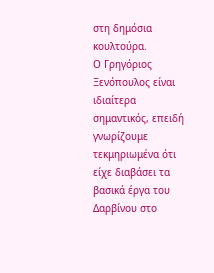στη δημόσια κουλτούρα.
Ο Γρηγόριος Ξενόπουλος είναι ιδιαίτερα σημαντικός, επειδή γνωρίζουμε τεκμηριωμένα ότι είχε διαβάσει τα βασικά έργα του Δαρβίνου στο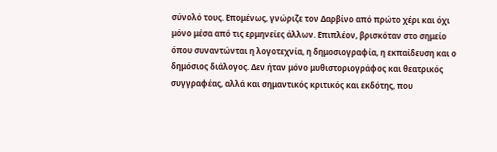σύνολό τους. Επομένως, γνώριζε τον Δαρβίνο από πρώτο χέρι και όχι μόνο μέσα από τις ερμηνείες άλλων. Επιπλέον, βρισκόταν στο σημείο όπου συναντώνται η λογοτεχνία, η δημοσιογραφία, η εκπαίδευση και ο δημόσιος διάλογος. Δεν ήταν μόνο μυθιστοριογράφος και θεατρικός συγγραφέας, αλλά και σημαντικός κριτικός και εκδότης, που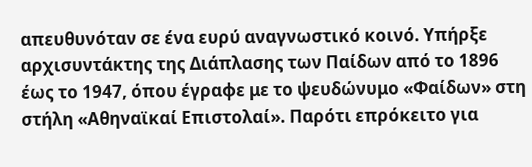απευθυνόταν σε ένα ευρύ αναγνωστικό κοινό. Υπήρξε αρχισυντάκτης της Διάπλασης των Παίδων από το 1896 έως το 1947, όπου έγραφε με το ψευδώνυμο «Φαίδων» στη στήλη «Αθηναϊκαί Επιστολαί». Παρότι επρόκειτο για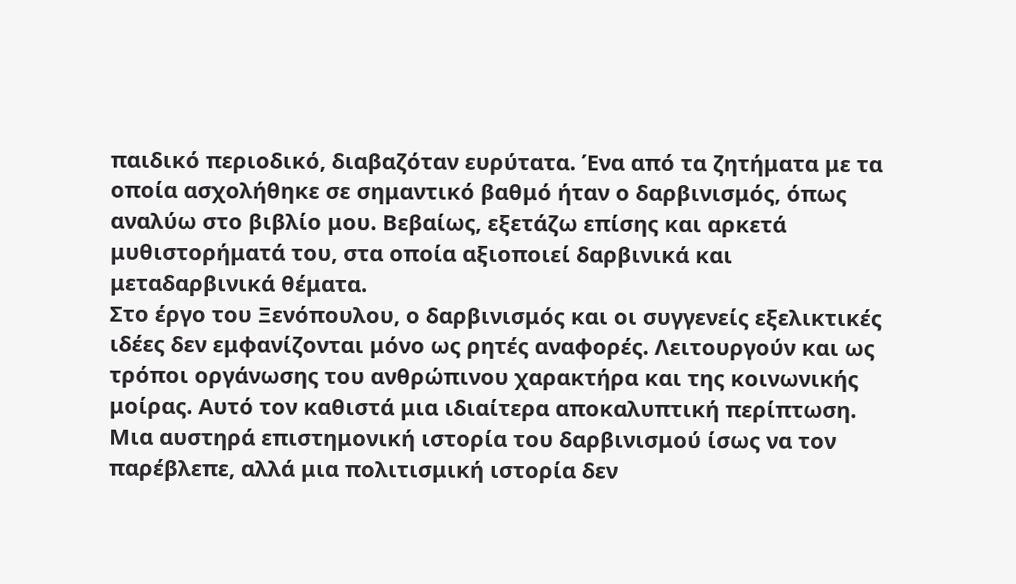παιδικό περιοδικό, διαβαζόταν ευρύτατα. Ένα από τα ζητήματα με τα οποία ασχολήθηκε σε σημαντικό βαθμό ήταν ο δαρβινισμός, όπως αναλύω στο βιβλίο μου. Βεβαίως, εξετάζω επίσης και αρκετά μυθιστορήματά του, στα οποία αξιοποιεί δαρβινικά και μεταδαρβινικά θέματα.
Στο έργο του Ξενόπουλου, ο δαρβινισμός και οι συγγενείς εξελικτικές ιδέες δεν εμφανίζονται μόνο ως ρητές αναφορές. Λειτουργούν και ως τρόποι οργάνωσης του ανθρώπινου χαρακτήρα και της κοινωνικής μοίρας. Αυτό τον καθιστά μια ιδιαίτερα αποκαλυπτική περίπτωση. Μια αυστηρά επιστημονική ιστορία του δαρβινισμού ίσως να τον παρέβλεπε, αλλά μια πολιτισμική ιστορία δεν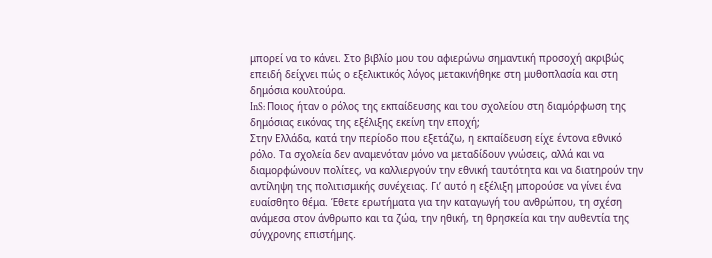μπορεί να το κάνει. Στο βιβλίο μου του αφιερώνω σημαντική προσοχή ακριβώς επειδή δείχνει πώς ο εξελικτικός λόγος μετακινήθηκε στη μυθοπλασία και στη δημόσια κουλτούρα.
InS: Ποιος ήταν ο ρόλος της εκπαίδευσης και του σχολείου στη διαμόρφωση της δημόσιας εικόνας της εξέλιξης εκείνη την εποχή;
Στην Ελλάδα, κατά την περίοδο που εξετάζω, η εκπαίδευση είχε έντονα εθνικό ρόλο. Τα σχολεία δεν αναμενόταν μόνο να μεταδίδουν γνώσεις, αλλά και να διαμορφώνουν πολίτες, να καλλιεργούν την εθνική ταυτότητα και να διατηρούν την αντίληψη της πολιτισμικής συνέχειας. Γι’ αυτό η εξέλιξη μπορούσε να γίνει ένα ευαίσθητο θέμα. Έθετε ερωτήματα για την καταγωγή του ανθρώπου, τη σχέση ανάμεσα στον άνθρωπο και τα ζώα, την ηθική, τη θρησκεία και την αυθεντία της σύγχρονης επιστήμης.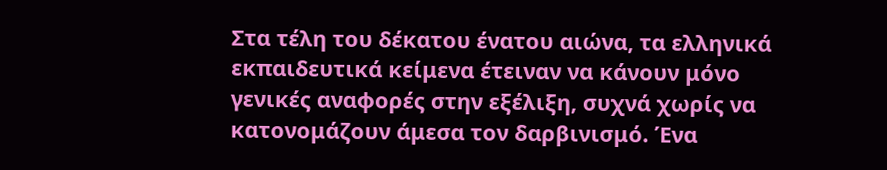Στα τέλη του δέκατου ένατου αιώνα, τα ελληνικά εκπαιδευτικά κείμενα έτειναν να κάνουν μόνο γενικές αναφορές στην εξέλιξη, συχνά χωρίς να κατονομάζουν άμεσα τον δαρβινισμό. Ένα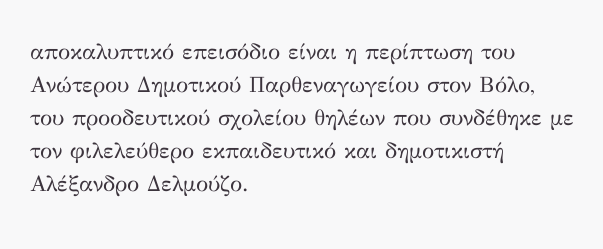αποκαλυπτικό επεισόδιο είναι η περίπτωση του Ανώτερου Δημοτικού Παρθεναγωγείου στον Βόλο, του προοδευτικού σχολείου θηλέων που συνδέθηκε με τον φιλελεύθερο εκπαιδευτικό και δημοτικιστή Αλέξανδρο Δελμούζο.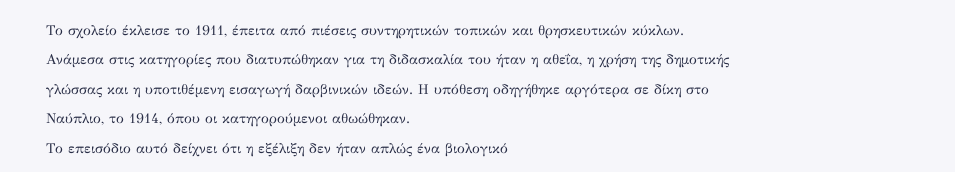Το σχολείο έκλεισε το 1911, έπειτα από πιέσεις συντηρητικών τοπικών και θρησκευτικών κύκλων. Ανάμεσα στις κατηγορίες που διατυπώθηκαν για τη διδασκαλία του ήταν η αθεΐα, η χρήση της δημοτικής γλώσσας και η υποτιθέμενη εισαγωγή δαρβινικών ιδεών. Η υπόθεση οδηγήθηκε αργότερα σε δίκη στο Ναύπλιο, το 1914, όπου οι κατηγορούμενοι αθωώθηκαν.
Το επεισόδιο αυτό δείχνει ότι η εξέλιξη δεν ήταν απλώς ένα βιολογικό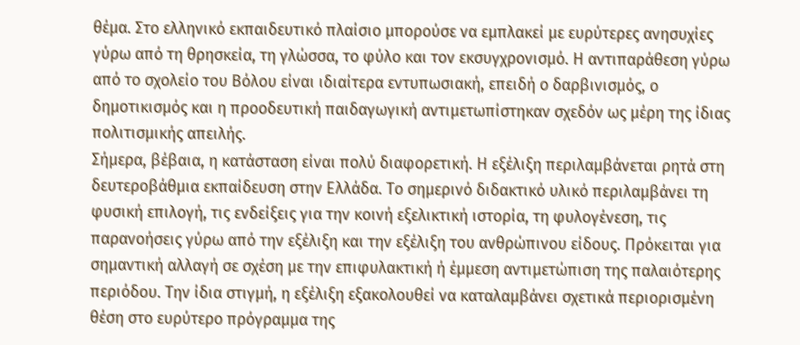θέμα. Στο ελληνικό εκπαιδευτικό πλαίσιο μπορούσε να εμπλακεί με ευρύτερες ανησυχίες γύρω από τη θρησκεία, τη γλώσσα, το φύλο και τον εκσυγχρονισμό. Η αντιπαράθεση γύρω από το σχολείο του Βόλου είναι ιδιαίτερα εντυπωσιακή, επειδή ο δαρβινισμός, ο δημοτικισμός και η προοδευτική παιδαγωγική αντιμετωπίστηκαν σχεδόν ως μέρη της ίδιας πολιτισμικής απειλής.
Σήμερα, βέβαια, η κατάσταση είναι πολύ διαφορετική. Η εξέλιξη περιλαμβάνεται ρητά στη δευτεροβάθμια εκπαίδευση στην Ελλάδα. Το σημερινό διδακτικό υλικό περιλαμβάνει τη φυσική επιλογή, τις ενδείξεις για την κοινή εξελικτική ιστορία, τη φυλογένεση, τις παρανοήσεις γύρω από την εξέλιξη και την εξέλιξη του ανθρώπινου είδους. Πρόκειται για σημαντική αλλαγή σε σχέση με την επιφυλακτική ή έμμεση αντιμετώπιση της παλαιότερης περιόδου. Την ίδια στιγμή, η εξέλιξη εξακολουθεί να καταλαμβάνει σχετικά περιορισμένη θέση στο ευρύτερο πρόγραμμα της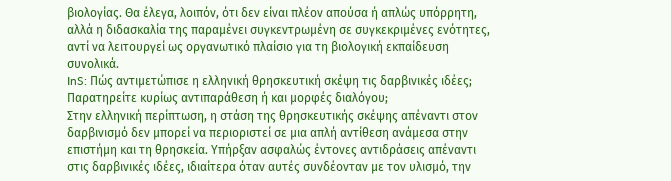βιολογίας. Θα έλεγα, λοιπόν, ότι δεν είναι πλέον απούσα ή απλώς υπόρρητη, αλλά η διδασκαλία της παραμένει συγκεντρωμένη σε συγκεκριμένες ενότητες, αντί να λειτουργεί ως οργανωτικό πλαίσιο για τη βιολογική εκπαίδευση συνολικά.
InS: Πώς αντιμετώπισε η ελληνική θρησκευτική σκέψη τις δαρβινικές ιδέες; Παρατηρείτε κυρίως αντιπαράθεση ή και μορφές διαλόγου;
Στην ελληνική περίπτωση, η στάση της θρησκευτικής σκέψης απέναντι στον δαρβινισμό δεν μπορεί να περιοριστεί σε μια απλή αντίθεση ανάμεσα στην επιστήμη και τη θρησκεία. Υπήρξαν ασφαλώς έντονες αντιδράσεις απέναντι στις δαρβινικές ιδέες, ιδιαίτερα όταν αυτές συνδέονταν με τον υλισμό, την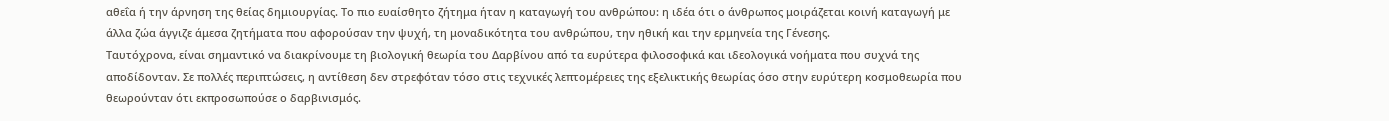αθεΐα ή την άρνηση της θείας δημιουργίας. Το πιο ευαίσθητο ζήτημα ήταν η καταγωγή του ανθρώπου: η ιδέα ότι ο άνθρωπος μοιράζεται κοινή καταγωγή με άλλα ζώα άγγιζε άμεσα ζητήματα που αφορούσαν την ψυχή, τη μοναδικότητα του ανθρώπου, την ηθική και την ερμηνεία της Γένεσης.
Ταυτόχρονα, είναι σημαντικό να διακρίνουμε τη βιολογική θεωρία του Δαρβίνου από τα ευρύτερα φιλοσοφικά και ιδεολογικά νοήματα που συχνά της αποδίδονταν. Σε πολλές περιπτώσεις, η αντίθεση δεν στρεφόταν τόσο στις τεχνικές λεπτομέρειες της εξελικτικής θεωρίας όσο στην ευρύτερη κοσμοθεωρία που θεωρούνταν ότι εκπροσωπούσε ο δαρβινισμός.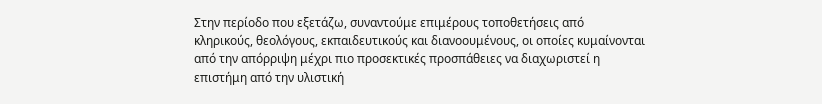Στην περίοδο που εξετάζω, συναντούμε επιμέρους τοποθετήσεις από κληρικούς, θεολόγους, εκπαιδευτικούς και διανοουμένους, οι οποίες κυμαίνονται από την απόρριψη μέχρι πιο προσεκτικές προσπάθειες να διαχωριστεί η επιστήμη από την υλιστική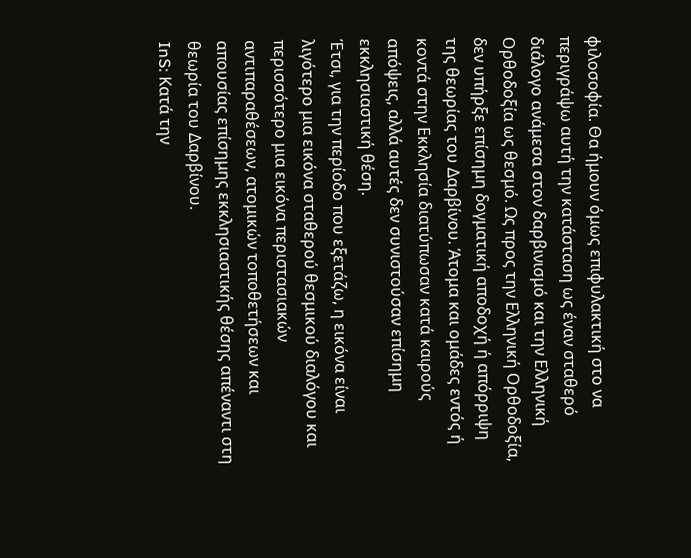φιλοσοφία. Θα ήμουν όμως επιφυλακτική στο να περιγράψω αυτή την κατάσταση ως έναν σταθερό διάλογο ανάμεσα στον δαρβινισμό και την Ελληνική Ορθοδοξία ως θεσμό. Ως προς την Ελληνική Ορθοδοξία, δεν υπήρξε επίσημη δογματική αποδοχή ή απόρριψη της θεωρίας του Δαρβίνου. Άτομα και ομάδες εντός ή κοντά στην Εκκλησία διατύπωσαν κατά καιρούς απόψεις, αλλά αυτές δεν συνιστούσαν επίσημη εκκλησιαστική θέση.
Έτσι, για την περίοδο που εξετάζω, η εικόνα είναι λιγότερο μια εικόνα σταθερού θεσμικού διαλόγου και περισσότερο μια εικόνα περιστασιακών αντιπαραθέσεων, ατομικών τοποθετήσεων και απουσίας επίσημης εκκλησιαστικής θέσης απέναντι στη θεωρία του Δαρβίνου.
InS: Κατά την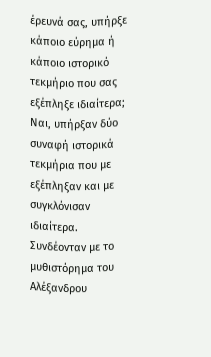έρευνά σας, υπήρξε κάποιο εύρημα ή κάποιο ιστορικό τεκμήριο που σας εξέπληξε ιδιαίτερα;
Ναι, υπήρξαν δύο συναφή ιστορικά τεκμήρια που με εξέπληξαν και με συγκλόνισαν ιδιαίτερα. Συνδέονταν με το μυθιστόρημα του Αλέξανδρου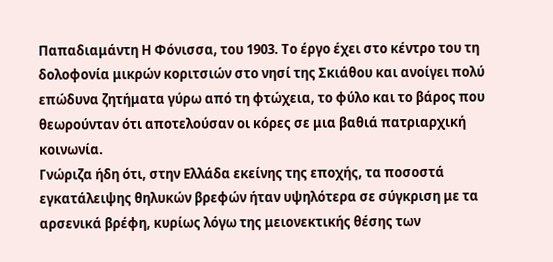Παπαδιαμάντη Η Φόνισσα, του 1903. Το έργο έχει στο κέντρο του τη δολοφονία μικρών κοριτσιών στο νησί της Σκιάθου και ανοίγει πολύ επώδυνα ζητήματα γύρω από τη φτώχεια, το φύλο και το βάρος που θεωρούνταν ότι αποτελούσαν οι κόρες σε μια βαθιά πατριαρχική κοινωνία.
Γνώριζα ήδη ότι, στην Ελλάδα εκείνης της εποχής, τα ποσοστά εγκατάλειψης θηλυκών βρεφών ήταν υψηλότερα σε σύγκριση με τα αρσενικά βρέφη, κυρίως λόγω της μειονεκτικής θέσης των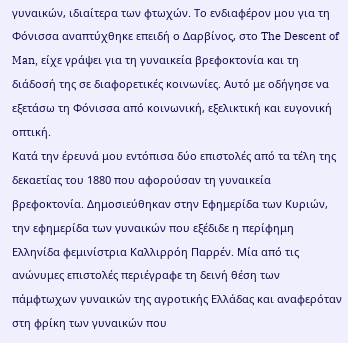γυναικών, ιδιαίτερα των φτωχών. Το ενδιαφέρον μου για τη Φόνισσα αναπτύχθηκε επειδή ο Δαρβίνος, στο The Descent of Man, είχε γράψει για τη γυναικεία βρεφοκτονία και τη διάδοσή της σε διαφορετικές κοινωνίες. Αυτό με οδήγησε να εξετάσω τη Φόνισσα από κοινωνική, εξελικτική και ευγονική οπτική.
Κατά την έρευνά μου εντόπισα δύο επιστολές από τα τέλη της δεκαετίας του 1880 που αφορούσαν τη γυναικεία βρεφοκτονία. Δημοσιεύθηκαν στην Εφημερίδα των Κυριών, την εφημερίδα των γυναικών που εξέδιδε η περίφημη Ελληνίδα φεμινίστρια Καλλιρρόη Παρρέν. Μία από τις ανώνυμες επιστολές περιέγραφε τη δεινή θέση των πάμφτωχων γυναικών της αγροτικής Ελλάδας και αναφερόταν στη φρίκη των γυναικών που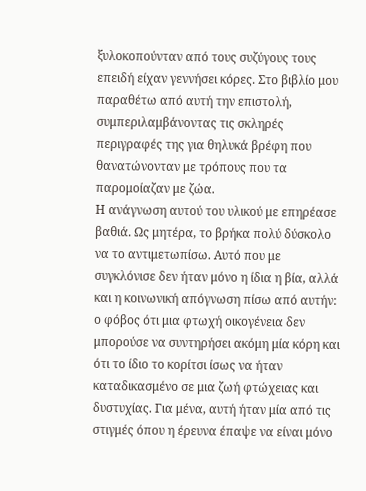ξυλοκοπούνταν από τους συζύγους τους επειδή είχαν γεννήσει κόρες. Στο βιβλίο μου παραθέτω από αυτή την επιστολή, συμπεριλαμβάνοντας τις σκληρές περιγραφές της για θηλυκά βρέφη που θανατώνονταν με τρόπους που τα παρομοίαζαν με ζώα.
Η ανάγνωση αυτού του υλικού με επηρέασε βαθιά. Ως μητέρα, το βρήκα πολύ δύσκολο να το αντιμετωπίσω. Αυτό που με συγκλόνισε δεν ήταν μόνο η ίδια η βία, αλλά και η κοινωνική απόγνωση πίσω από αυτήν: ο φόβος ότι μια φτωχή οικογένεια δεν μπορούσε να συντηρήσει ακόμη μία κόρη και ότι το ίδιο το κορίτσι ίσως να ήταν καταδικασμένο σε μια ζωή φτώχειας και δυστυχίας. Για μένα, αυτή ήταν μία από τις στιγμές όπου η έρευνα έπαψε να είναι μόνο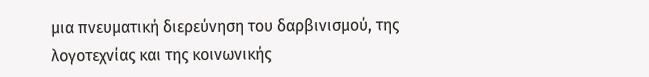μια πνευματική διερεύνηση του δαρβινισμού, της λογοτεχνίας και της κοινωνικής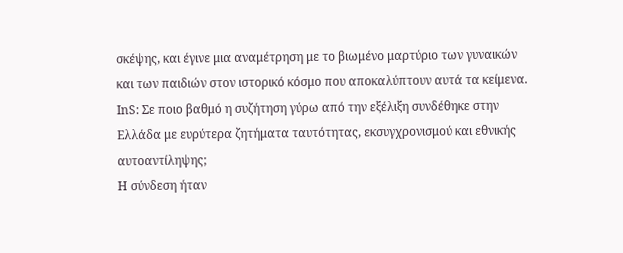σκέψης, και έγινε μια αναμέτρηση με το βιωμένο μαρτύριο των γυναικών και των παιδιών στον ιστορικό κόσμο που αποκαλύπτουν αυτά τα κείμενα.
InS: Σε ποιο βαθμό η συζήτηση γύρω από την εξέλιξη συνδέθηκε στην Ελλάδα με ευρύτερα ζητήματα ταυτότητας, εκσυγχρονισμού και εθνικής αυτοαντίληψης;
Η σύνδεση ήταν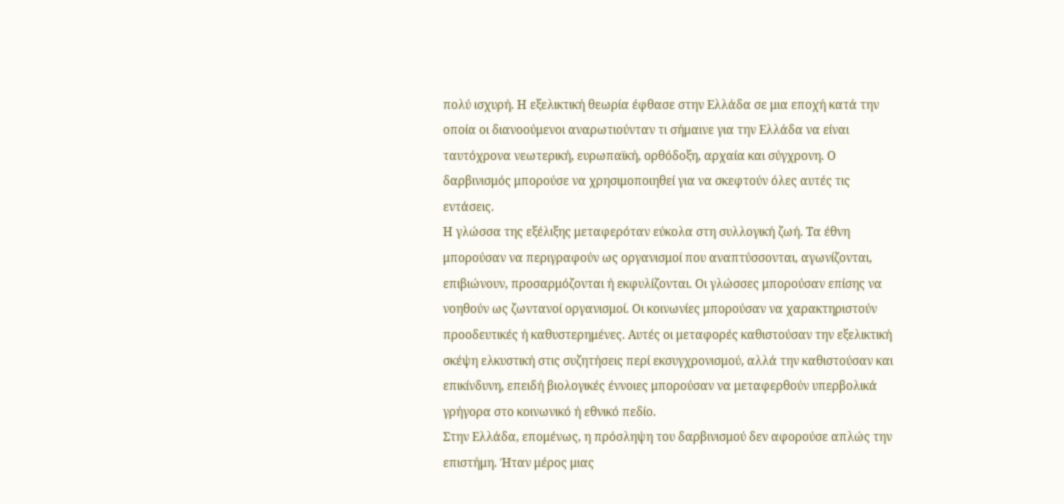πολύ ισχυρή. Η εξελικτική θεωρία έφθασε στην Ελλάδα σε μια εποχή κατά την οποία οι διανοούμενοι αναρωτιούνταν τι σήμαινε για την Ελλάδα να είναι ταυτόχρονα νεωτερική, ευρωπαϊκή, ορθόδοξη, αρχαία και σύγχρονη. Ο δαρβινισμός μπορούσε να χρησιμοποιηθεί για να σκεφτούν όλες αυτές τις εντάσεις.
Η γλώσσα της εξέλιξης μεταφερόταν εύκολα στη συλλογική ζωή. Τα έθνη μπορούσαν να περιγραφούν ως οργανισμοί που αναπτύσσονται, αγωνίζονται, επιβιώνουν, προσαρμόζονται ή εκφυλίζονται. Οι γλώσσες μπορούσαν επίσης να νοηθούν ως ζωντανοί οργανισμοί. Οι κοινωνίες μπορούσαν να χαρακτηριστούν προοδευτικές ή καθυστερημένες. Αυτές οι μεταφορές καθιστούσαν την εξελικτική σκέψη ελκυστική στις συζητήσεις περί εκσυγχρονισμού, αλλά την καθιστούσαν και επικίνδυνη, επειδή βιολογικές έννοιες μπορούσαν να μεταφερθούν υπερβολικά γρήγορα στο κοινωνικό ή εθνικό πεδίο.
Στην Ελλάδα, επομένως, η πρόσληψη του δαρβινισμού δεν αφορούσε απλώς την επιστήμη. Ήταν μέρος μιας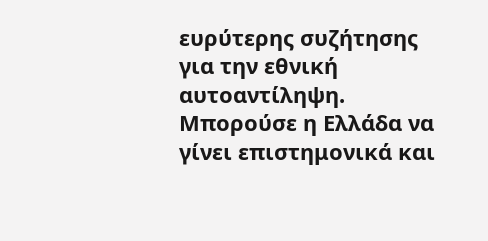ευρύτερης συζήτησης για την εθνική αυτοαντίληψη. Μπορούσε η Ελλάδα να γίνει επιστημονικά και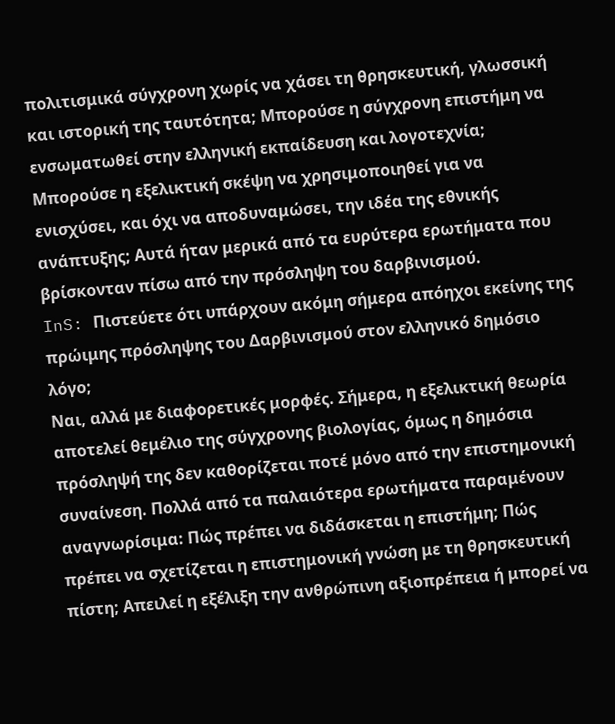πολιτισμικά σύγχρονη χωρίς να χάσει τη θρησκευτική, γλωσσική και ιστορική της ταυτότητα; Μπορούσε η σύγχρονη επιστήμη να ενσωματωθεί στην ελληνική εκπαίδευση και λογοτεχνία; Μπορούσε η εξελικτική σκέψη να χρησιμοποιηθεί για να ενισχύσει, και όχι να αποδυναμώσει, την ιδέα της εθνικής ανάπτυξης; Αυτά ήταν μερικά από τα ευρύτερα ερωτήματα που βρίσκονταν πίσω από την πρόσληψη του δαρβινισμού.
InS: Πιστεύετε ότι υπάρχουν ακόμη σήμερα απόηχοι εκείνης της πρώιμης πρόσληψης του Δαρβινισμού στον ελληνικό δημόσιο λόγο;
Ναι, αλλά με διαφορετικές μορφές. Σήμερα, η εξελικτική θεωρία αποτελεί θεμέλιο της σύγχρονης βιολογίας, όμως η δημόσια πρόσληψή της δεν καθορίζεται ποτέ μόνο από την επιστημονική συναίνεση. Πολλά από τα παλαιότερα ερωτήματα παραμένουν αναγνωρίσιμα: Πώς πρέπει να διδάσκεται η επιστήμη; Πώς πρέπει να σχετίζεται η επιστημονική γνώση με τη θρησκευτική πίστη; Απειλεί η εξέλιξη την ανθρώπινη αξιοπρέπεια ή μπορεί να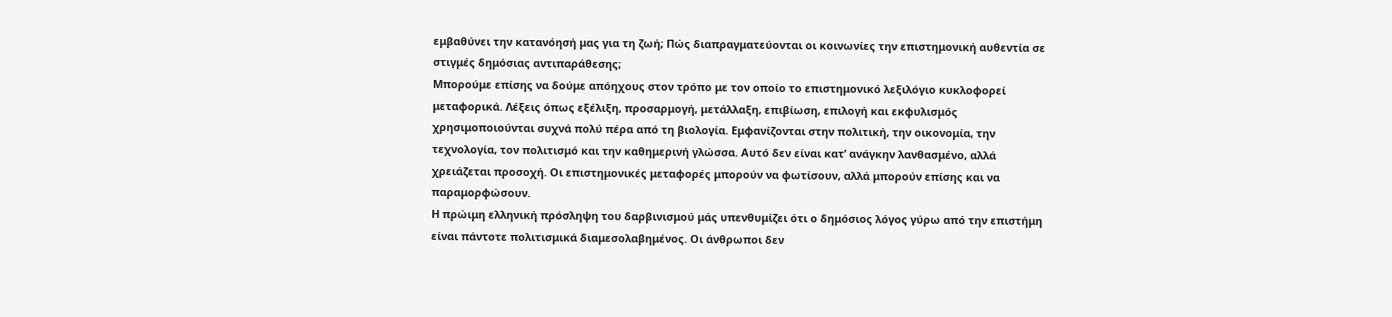εμβαθύνει την κατανόησή μας για τη ζωή; Πώς διαπραγματεύονται οι κοινωνίες την επιστημονική αυθεντία σε στιγμές δημόσιας αντιπαράθεσης;
Μπορούμε επίσης να δούμε απόηχους στον τρόπο με τον οποίο το επιστημονικό λεξιλόγιο κυκλοφορεί μεταφορικά. Λέξεις όπως εξέλιξη, προσαρμογή, μετάλλαξη, επιβίωση, επιλογή και εκφυλισμός χρησιμοποιούνται συχνά πολύ πέρα από τη βιολογία. Εμφανίζονται στην πολιτική, την οικονομία, την τεχνολογία, τον πολιτισμό και την καθημερινή γλώσσα. Αυτό δεν είναι κατ’ ανάγκην λανθασμένο, αλλά χρειάζεται προσοχή. Οι επιστημονικές μεταφορές μπορούν να φωτίσουν, αλλά μπορούν επίσης και να παραμορφώσουν.
Η πρώιμη ελληνική πρόσληψη του δαρβινισμού μάς υπενθυμίζει ότι ο δημόσιος λόγος γύρω από την επιστήμη είναι πάντοτε πολιτισμικά διαμεσολαβημένος. Οι άνθρωποι δεν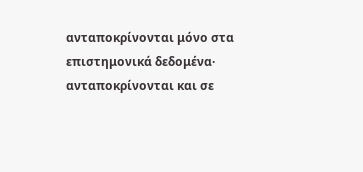ανταποκρίνονται μόνο στα επιστημονικά δεδομένα· ανταποκρίνονται και σε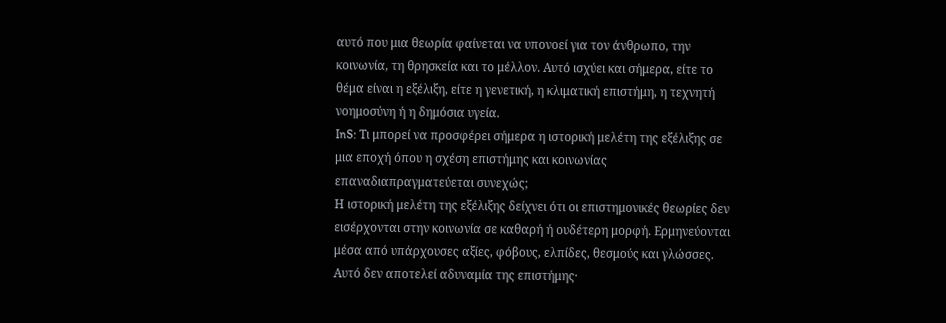αυτό που μια θεωρία φαίνεται να υπονοεί για τον άνθρωπο, την κοινωνία, τη θρησκεία και το μέλλον. Αυτό ισχύει και σήμερα, είτε το θέμα είναι η εξέλιξη, είτε η γενετική, η κλιματική επιστήμη, η τεχνητή νοημοσύνη ή η δημόσια υγεία.
InS: Τι μπορεί να προσφέρει σήμερα η ιστορική μελέτη της εξέλιξης σε μια εποχή όπου η σχέση επιστήμης και κοινωνίας επαναδιαπραγματεύεται συνεχώς;
Η ιστορική μελέτη της εξέλιξης δείχνει ότι οι επιστημονικές θεωρίες δεν εισέρχονται στην κοινωνία σε καθαρή ή ουδέτερη μορφή. Ερμηνεύονται μέσα από υπάρχουσες αξίες, φόβους, ελπίδες, θεσμούς και γλώσσες. Αυτό δεν αποτελεί αδυναμία της επιστήμης·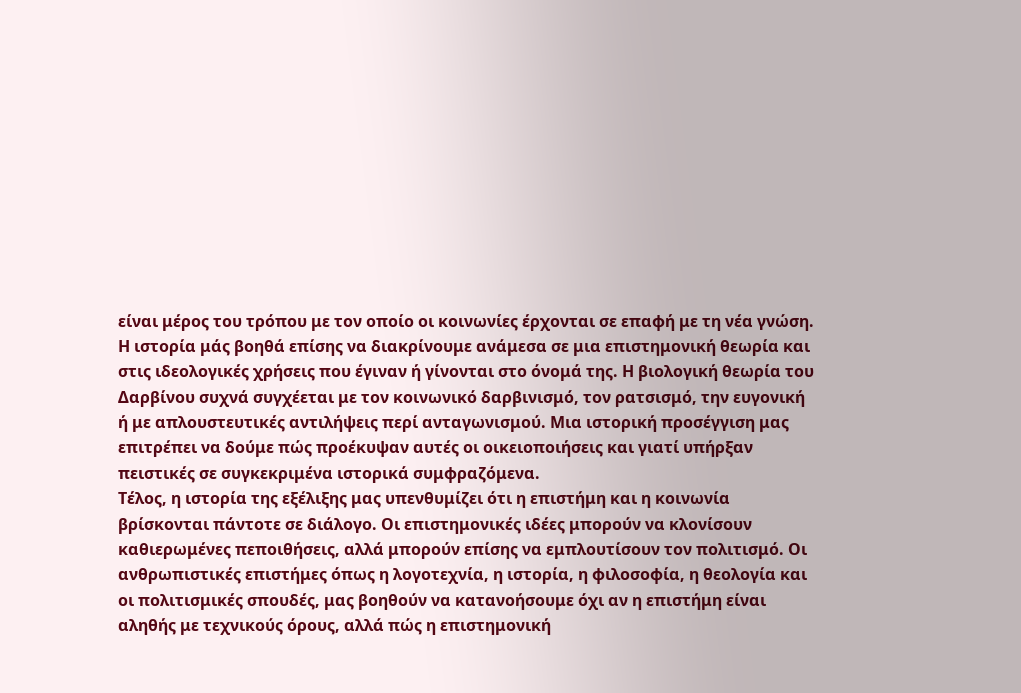είναι μέρος του τρόπου με τον οποίο οι κοινωνίες έρχονται σε επαφή με τη νέα γνώση.
Η ιστορία μάς βοηθά επίσης να διακρίνουμε ανάμεσα σε μια επιστημονική θεωρία και στις ιδεολογικές χρήσεις που έγιναν ή γίνονται στο όνομά της. Η βιολογική θεωρία του Δαρβίνου συχνά συγχέεται με τον κοινωνικό δαρβινισμό, τον ρατσισμό, την ευγονική ή με απλουστευτικές αντιλήψεις περί ανταγωνισμού. Μια ιστορική προσέγγιση μας επιτρέπει να δούμε πώς προέκυψαν αυτές οι οικειοποιήσεις και γιατί υπήρξαν πειστικές σε συγκεκριμένα ιστορικά συμφραζόμενα.
Τέλος, η ιστορία της εξέλιξης μας υπενθυμίζει ότι η επιστήμη και η κοινωνία βρίσκονται πάντοτε σε διάλογο. Οι επιστημονικές ιδέες μπορούν να κλονίσουν καθιερωμένες πεποιθήσεις, αλλά μπορούν επίσης να εμπλουτίσουν τον πολιτισμό. Οι ανθρωπιστικές επιστήμες όπως η λογοτεχνία, η ιστορία, η φιλοσοφία, η θεολογία και οι πολιτισμικές σπουδές, μας βοηθούν να κατανοήσουμε όχι αν η επιστήμη είναι αληθής με τεχνικούς όρους, αλλά πώς η επιστημονική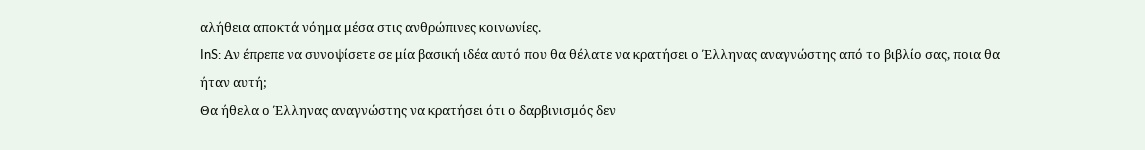αλήθεια αποκτά νόημα μέσα στις ανθρώπινες κοινωνίες.
InS: Αν έπρεπε να συνοψίσετε σε μία βασική ιδέα αυτό που θα θέλατε να κρατήσει ο Έλληνας αναγνώστης από το βιβλίο σας, ποια θα ήταν αυτή;
Θα ήθελα ο Έλληνας αναγνώστης να κρατήσει ότι ο δαρβινισμός δεν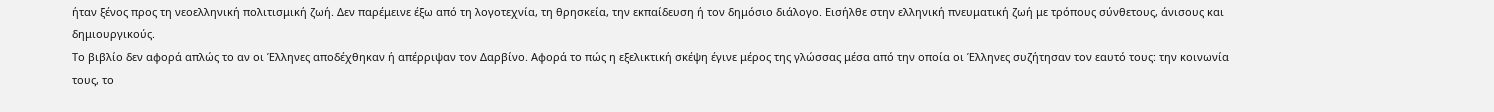ήταν ξένος προς τη νεοελληνική πολιτισμική ζωή. Δεν παρέμεινε έξω από τη λογοτεχνία, τη θρησκεία, την εκπαίδευση ή τον δημόσιο διάλογο. Εισήλθε στην ελληνική πνευματική ζωή με τρόπους σύνθετους, άνισους και δημιουργικούς.
Το βιβλίο δεν αφορά απλώς το αν οι Έλληνες αποδέχθηκαν ή απέρριψαν τον Δαρβίνο. Αφορά το πώς η εξελικτική σκέψη έγινε μέρος της γλώσσας μέσα από την οποία οι Έλληνες συζήτησαν τον εαυτό τους: την κοινωνία τους, το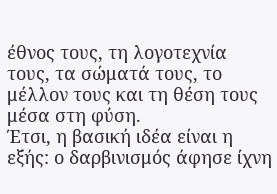έθνος τους, τη λογοτεχνία τους, τα σώματά τους, το μέλλον τους και τη θέση τους μέσα στη φύση.
Έτσι, η βασική ιδέα είναι η εξής: ο δαρβινισμός άφησε ίχνη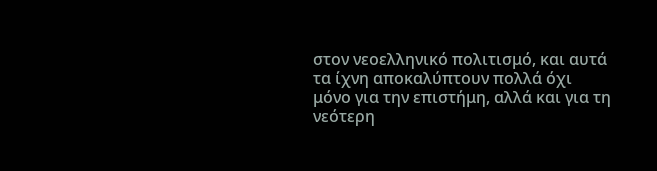στον νεοελληνικό πολιτισμό, και αυτά τα ίχνη αποκαλύπτουν πολλά όχι μόνο για την επιστήμη, αλλά και για τη νεότερη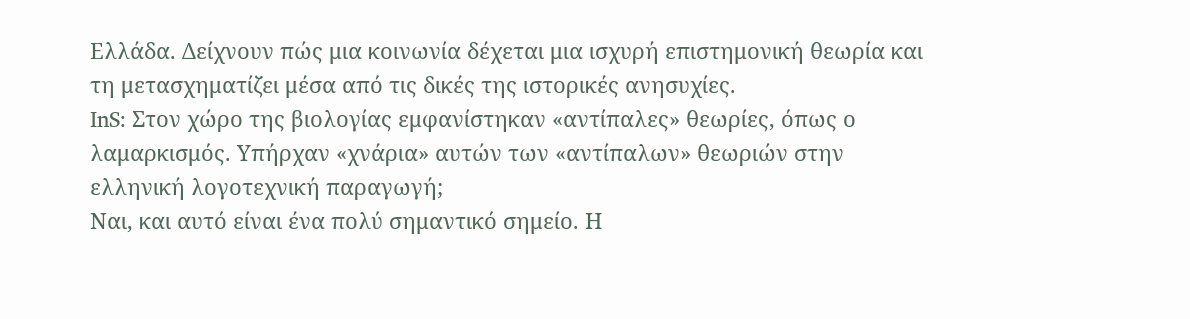Ελλάδα. Δείχνουν πώς μια κοινωνία δέχεται μια ισχυρή επιστημονική θεωρία και τη μετασχηματίζει μέσα από τις δικές της ιστορικές ανησυχίες.
InS: Στον χώρο της βιολογίας εμφανίστηκαν «αντίπαλες» θεωρίες, όπως ο λαμαρκισμός. Υπήρχαν «χνάρια» αυτών των «αντίπαλων» θεωριών στην ελληνική λογοτεχνική παραγωγή;
Ναι, και αυτό είναι ένα πολύ σημαντικό σημείο. Η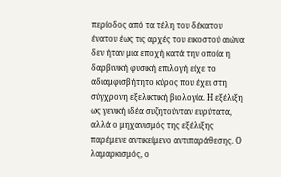περίοδος από τα τέλη του δέκατου ένατου έως τις αρχές του εικοστού αιώνα δεν ήταν μια εποχή κατά την οποία η δαρβινική φυσική επιλογή είχε το αδιαμφισβήτητο κύρος που έχει στη σύγχρονη εξελικτική βιολογία. Η εξέλιξη ως γενική ιδέα συζητούνταν ευρύτατα, αλλά ο μηχανισμός της εξέλιξης παρέμενε αντικείμενο αντιπαράθεσης. Ο λαμαρκισμός, ο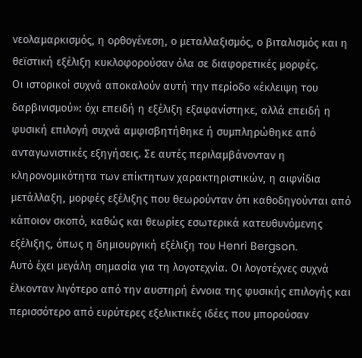νεολαμαρκισμός, η ορθογένεση, ο μεταλλαξισμός, ο βιταλισμός και η θεϊστική εξέλιξη κυκλοφορούσαν όλα σε διαφορετικές μορφές.
Οι ιστορικοί συχνά αποκαλούν αυτή την περίοδο «έκλειψη του δαρβινισμού»: όχι επειδή η εξέλιξη εξαφανίστηκε, αλλά επειδή η φυσική επιλογή συχνά αμφισβητήθηκε ή συμπληρώθηκε από ανταγωνιστικές εξηγήσεις. Σε αυτές περιλαμβάνονταν η κληρονομικότητα των επίκτητων χαρακτηριστικών, η αιφνίδια μετάλλαξη, μορφές εξέλιξης που θεωρούνταν ότι καθοδηγούνται από κάποιον σκοπό, καθώς και θεωρίες εσωτερικά κατευθυνόμενης εξέλιξης, όπως η δημιουργική εξέλιξη του Henri Bergson.
Αυτό έχει μεγάλη σημασία για τη λογοτεχνία. Οι λογοτέχνες συχνά έλκονταν λιγότερο από την αυστηρή έννοια της φυσικής επιλογής και περισσότερο από ευρύτερες εξελικτικές ιδέες που μπορούσαν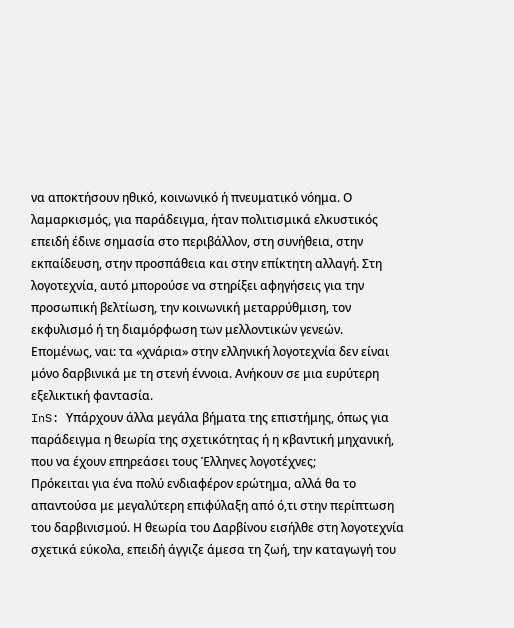να αποκτήσουν ηθικό, κοινωνικό ή πνευματικό νόημα. Ο λαμαρκισμός, για παράδειγμα, ήταν πολιτισμικά ελκυστικός επειδή έδινε σημασία στο περιβάλλον, στη συνήθεια, στην εκπαίδευση, στην προσπάθεια και στην επίκτητη αλλαγή. Στη λογοτεχνία, αυτό μπορούσε να στηρίξει αφηγήσεις για την προσωπική βελτίωση, την κοινωνική μεταρρύθμιση, τον εκφυλισμό ή τη διαμόρφωση των μελλοντικών γενεών. Επομένως, ναι: τα «χνάρια» στην ελληνική λογοτεχνία δεν είναι μόνο δαρβινικά με τη στενή έννοια. Ανήκουν σε μια ευρύτερη εξελικτική φαντασία.
InS: Υπάρχουν άλλα μεγάλα βήματα της επιστήμης, όπως για παράδειγμα η θεωρία της σχετικότητας ή η κβαντική μηχανική, που να έχουν επηρεάσει τους Έλληνες λογοτέχνες;
Πρόκειται για ένα πολύ ενδιαφέρον ερώτημα, αλλά θα το απαντούσα με μεγαλύτερη επιφύλαξη από ό,τι στην περίπτωση του δαρβινισμού. Η θεωρία του Δαρβίνου εισήλθε στη λογοτεχνία σχετικά εύκολα, επειδή άγγιζε άμεσα τη ζωή, την καταγωγή του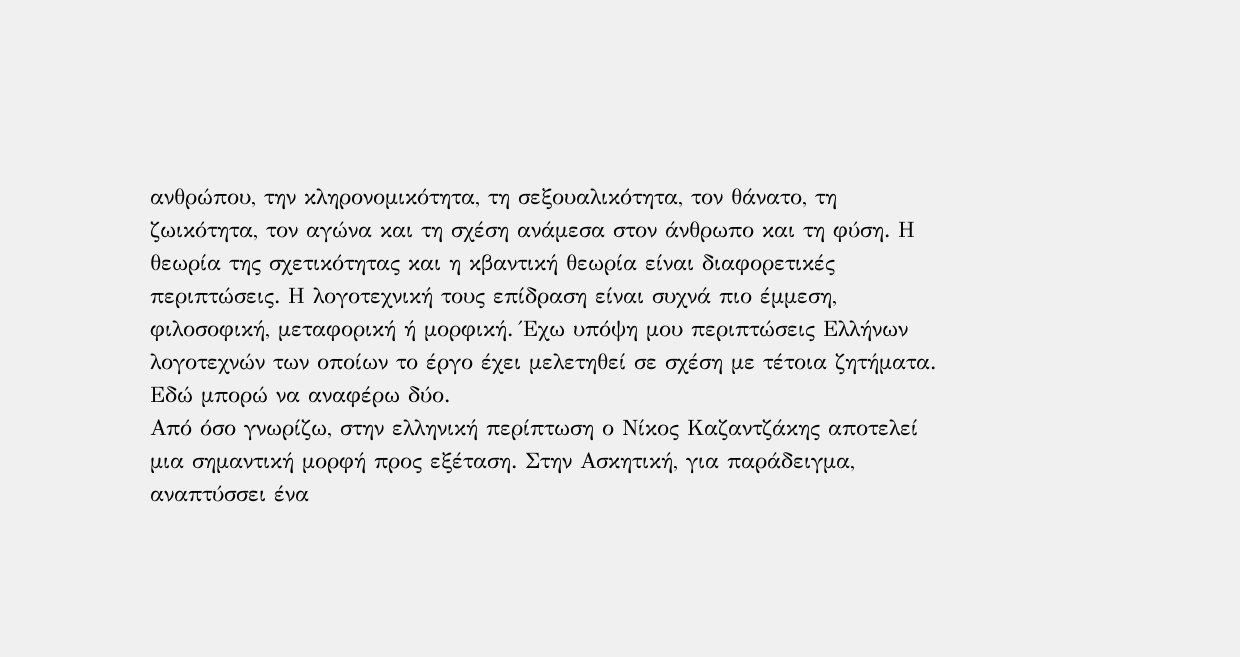ανθρώπου, την κληρονομικότητα, τη σεξουαλικότητα, τον θάνατο, τη ζωικότητα, τον αγώνα και τη σχέση ανάμεσα στον άνθρωπο και τη φύση. Η θεωρία της σχετικότητας και η κβαντική θεωρία είναι διαφορετικές περιπτώσεις. Η λογοτεχνική τους επίδραση είναι συχνά πιο έμμεση, φιλοσοφική, μεταφορική ή μορφική. Έχω υπόψη μου περιπτώσεις Ελλήνων λογοτεχνών των οποίων το έργο έχει μελετηθεί σε σχέση με τέτοια ζητήματα. Εδώ μπορώ να αναφέρω δύο.
Από όσο γνωρίζω, στην ελληνική περίπτωση ο Νίκος Καζαντζάκης αποτελεί μια σημαντική μορφή προς εξέταση. Στην Ασκητική, για παράδειγμα, αναπτύσσει ένα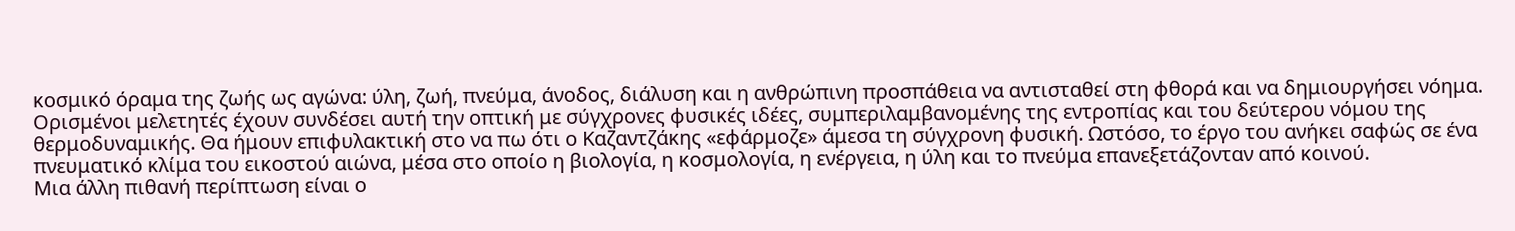κοσμικό όραμα της ζωής ως αγώνα: ύλη, ζωή, πνεύμα, άνοδος, διάλυση και η ανθρώπινη προσπάθεια να αντισταθεί στη φθορά και να δημιουργήσει νόημα. Ορισμένοι μελετητές έχουν συνδέσει αυτή την οπτική με σύγχρονες φυσικές ιδέες, συμπεριλαμβανομένης της εντροπίας και του δεύτερου νόμου της θερμοδυναμικής. Θα ήμουν επιφυλακτική στο να πω ότι ο Καζαντζάκης «εφάρμοζε» άμεσα τη σύγχρονη φυσική. Ωστόσο, το έργο του ανήκει σαφώς σε ένα πνευματικό κλίμα του εικοστού αιώνα, μέσα στο οποίο η βιολογία, η κοσμολογία, η ενέργεια, η ύλη και το πνεύμα επανεξετάζονταν από κοινού.
Μια άλλη πιθανή περίπτωση είναι ο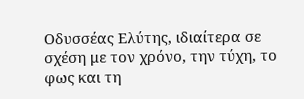Οδυσσέας Ελύτης, ιδιαίτερα σε σχέση με τον χρόνο, την τύχη, το φως και τη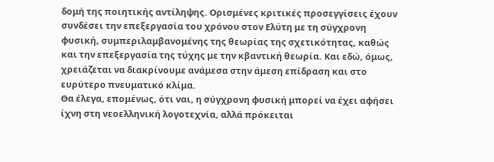δομή της ποιητικής αντίληψης. Ορισμένες κριτικές προσεγγίσεις έχουν συνδέσει την επεξεργασία του χρόνου στον Ελύτη με τη σύγχρονη φυσική, συμπεριλαμβανομένης της θεωρίας της σχετικότητας, καθώς και την επεξεργασία της τύχης με την κβαντική θεωρία. Και εδώ, όμως, χρειάζεται να διακρίνουμε ανάμεσα στην άμεση επίδραση και στο ευρύτερο πνευματικό κλίμα.
Θα έλεγα, επομένως, ότι ναι, η σύγχρονη φυσική μπορεί να έχει αφήσει ίχνη στη νεοελληνική λογοτεχνία, αλλά πρόκειται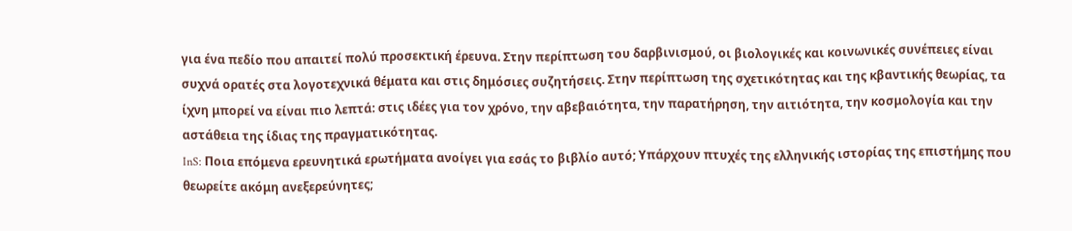για ένα πεδίο που απαιτεί πολύ προσεκτική έρευνα. Στην περίπτωση του δαρβινισμού, οι βιολογικές και κοινωνικές συνέπειες είναι συχνά ορατές στα λογοτεχνικά θέματα και στις δημόσιες συζητήσεις. Στην περίπτωση της σχετικότητας και της κβαντικής θεωρίας, τα ίχνη μπορεί να είναι πιο λεπτά: στις ιδέες για τον χρόνο, την αβεβαιότητα, την παρατήρηση, την αιτιότητα, την κοσμολογία και την αστάθεια της ίδιας της πραγματικότητας.
InS: Ποια επόμενα ερευνητικά ερωτήματα ανοίγει για εσάς το βιβλίο αυτό; Υπάρχουν πτυχές της ελληνικής ιστορίας της επιστήμης που θεωρείτε ακόμη ανεξερεύνητες;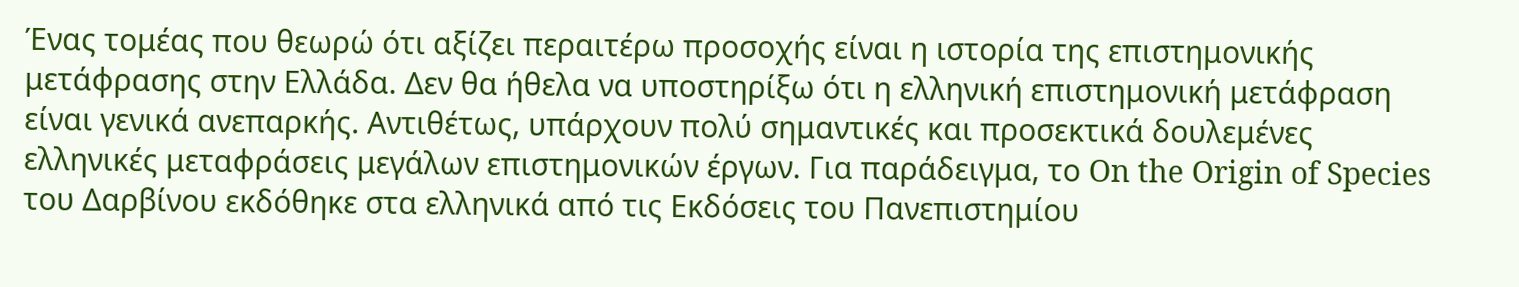Ένας τομέας που θεωρώ ότι αξίζει περαιτέρω προσοχής είναι η ιστορία της επιστημονικής μετάφρασης στην Ελλάδα. Δεν θα ήθελα να υποστηρίξω ότι η ελληνική επιστημονική μετάφραση είναι γενικά ανεπαρκής. Αντιθέτως, υπάρχουν πολύ σημαντικές και προσεκτικά δουλεμένες ελληνικές μεταφράσεις μεγάλων επιστημονικών έργων. Για παράδειγμα, το On the Origin of Species του Δαρβίνου εκδόθηκε στα ελληνικά από τις Εκδόσεις του Πανεπιστημίου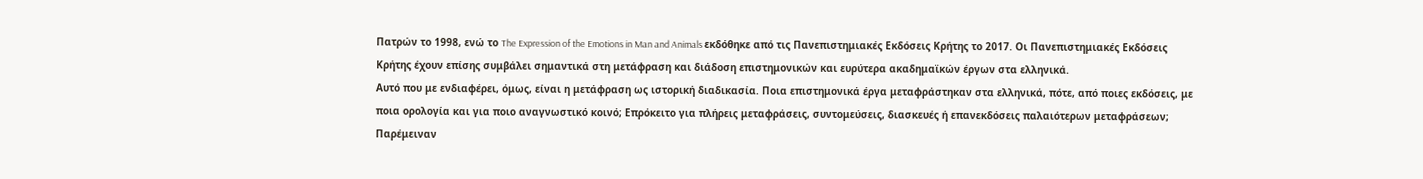Πατρών το 1998, ενώ το The Expression of the Emotions in Man and Animals εκδόθηκε από τις Πανεπιστημιακές Εκδόσεις Κρήτης το 2017. Οι Πανεπιστημιακές Εκδόσεις Κρήτης έχουν επίσης συμβάλει σημαντικά στη μετάφραση και διάδοση επιστημονικών και ευρύτερα ακαδημαϊκών έργων στα ελληνικά.
Αυτό που με ενδιαφέρει, όμως, είναι η μετάφραση ως ιστορική διαδικασία. Ποια επιστημονικά έργα μεταφράστηκαν στα ελληνικά, πότε, από ποιες εκδόσεις, με ποια ορολογία και για ποιο αναγνωστικό κοινό; Επρόκειτο για πλήρεις μεταφράσεις, συντομεύσεις, διασκευές ή επανεκδόσεις παλαιότερων μεταφράσεων; Παρέμειναν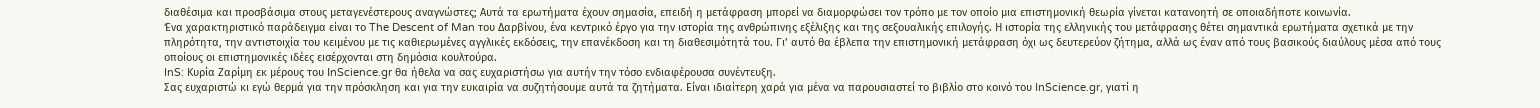διαθέσιμα και προσβάσιμα στους μεταγενέστερους αναγνώστες; Αυτά τα ερωτήματα έχουν σημασία, επειδή η μετάφραση μπορεί να διαμορφώσει τον τρόπο με τον οποίο μια επιστημονική θεωρία γίνεται κατανοητή σε οποιαδήποτε κοινωνία.
Ένα χαρακτηριστικό παράδειγμα είναι το The Descent of Man του Δαρβίνου, ένα κεντρικό έργο για την ιστορία της ανθρώπινης εξέλιξης και της σεξουαλικής επιλογής. Η ιστορία της ελληνικής του μετάφρασης θέτει σημαντικά ερωτήματα σχετικά με την πληρότητα, την αντιστοιχία του κειμένου με τις καθιερωμένες αγγλικές εκδόσεις, την επανέκδοση και τη διαθεσιμότητά του. Γι’ αυτό θα έβλεπα την επιστημονική μετάφραση όχι ως δευτερεύον ζήτημα, αλλά ως έναν από τους βασικούς διαύλους μέσα από τους οποίους οι επιστημονικές ιδέες εισέρχονται στη δημόσια κουλτούρα.
InS: Κυρία Ζαρίμη εκ μέρους του ΙnScience.gr θα ήθελα να σας ευχαριστήσω για αυτήν την τόσο ενδιαφέρουσα συνέντευξη.
Σας ευχαριστώ κι εγώ θερμά για την πρόσκληση και για την ευκαιρία να συζητήσουμε αυτά τα ζητήματα. Είναι ιδιαίτερη χαρά για μένα να παρουσιαστεί το βιβλίο στο κοινό του InScience.gr, γιατί η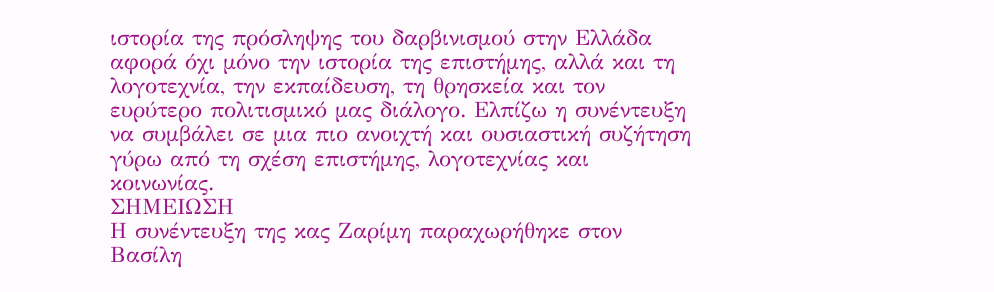ιστορία της πρόσληψης του δαρβινισμού στην Ελλάδα αφορά όχι μόνο την ιστορία της επιστήμης, αλλά και τη λογοτεχνία, την εκπαίδευση, τη θρησκεία και τον ευρύτερο πολιτισμικό μας διάλογο. Ελπίζω η συνέντευξη να συμβάλει σε μια πιο ανοιχτή και ουσιαστική συζήτηση γύρω από τη σχέση επιστήμης, λογοτεχνίας και κοινωνίας.
ΣΗΜΕΙΩΣΗ
Η συνέντευξη της κας Ζαρίμη παραχωρήθηκε στον Βασίλη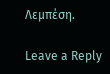Λεμπέση.

Leave a Reply